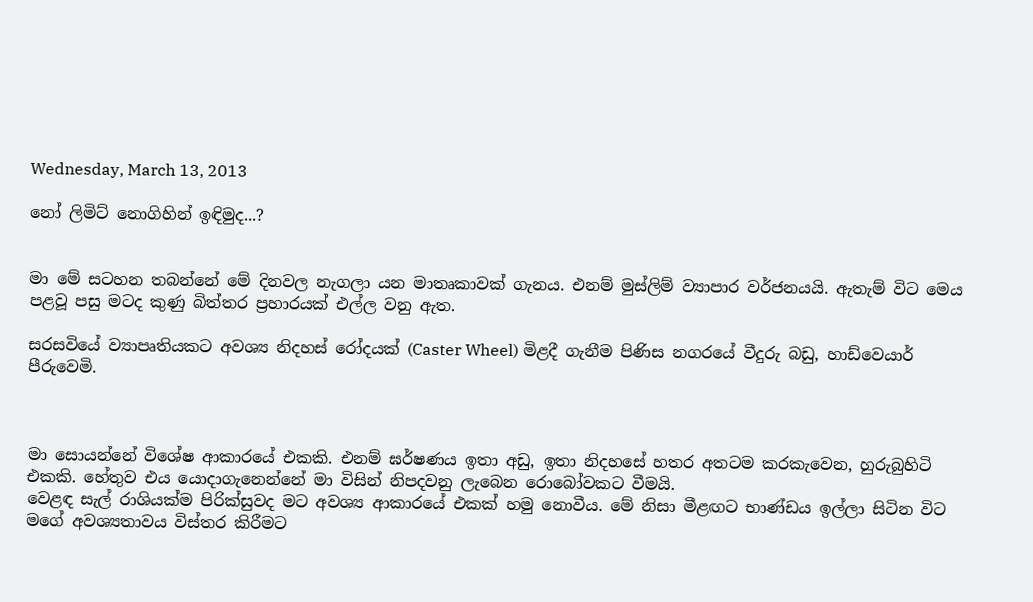Wednesday, March 13, 2013

නෝ ලිමිට් නොගිහින් ඉඳිමුද...?


මා මේ සටහන තබන්නේ මේ දිනවල නැගලා යන මාතෘකාවක් ගැනය. එනම් මුස්ලිම් ව්‍යාපාර වර්ජනයයි. ඇතැම් විට මෙය පළවූ පසු මටද කුණු බිත්තර ප්‍රහාරයක් එල්ල වනු ඇත.

සරසවියේ ව්‍යාපෘතියකට අවශ්‍ය නිදහස් රෝදයක් (Caster Wheel) මිළදී ගැනීම පිණිස නගරයේ වීදුරු බඩු, හාඩ්වෙයාර් පීරුවෙමි.



මා සොයන්නේ විශේෂ ආකාරයේ එකකි. එනම් ඝර්ෂණය ඉතා අඩු, ඉතා නිදහසේ හතර අතටම කරකැවෙන, හුරුබුහිටි එකකි. හේතුව එය යොදාගැනෙන්නේ මා විසින් නිපදවනු ලැබෙන රොබෝවකට වීමයි.
වෙළඳ සැල් රාශියක්ම පිරික්සුවද මට අවශ්‍ය ආකාරයේ එකක් හමු නොවීය. මේ නිසා මීළඟට භාණ්ඩය ඉල්ලා සිටින විට මගේ අවශ්‍යතාවය විස්තර කිරීමට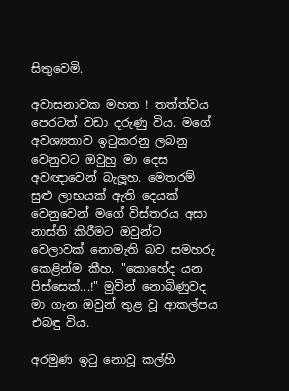සිතුවෙමි.

අවාසනාවක මහත ! තත්ත්වය පෙරටත් වඩා දරුණු විය. මගේ අවශ්‍යතාව ඉටුකරනු ලබනු වෙනුවට ඔවුහු මා දෙස අවඥාවෙන් බැලූහ. මෙතරම් සුළු ලාභයක් ඇති දෙයක් වෙනුවෙන් මගේ විස්තරය අසා නාස්ති කිරීමට ඔවුන්ට වෙලාවක් නොමැති බව සමහරු කෙළින්ම කීහ. "කොහේද යන පිස්සෙක්...!" මුවින් නොබිණුවද මා ගැන ඔවුන් තුළ වූ ආකල්පය එබඳු විය.

අරමුණ ඉටු නොවූ කල්හි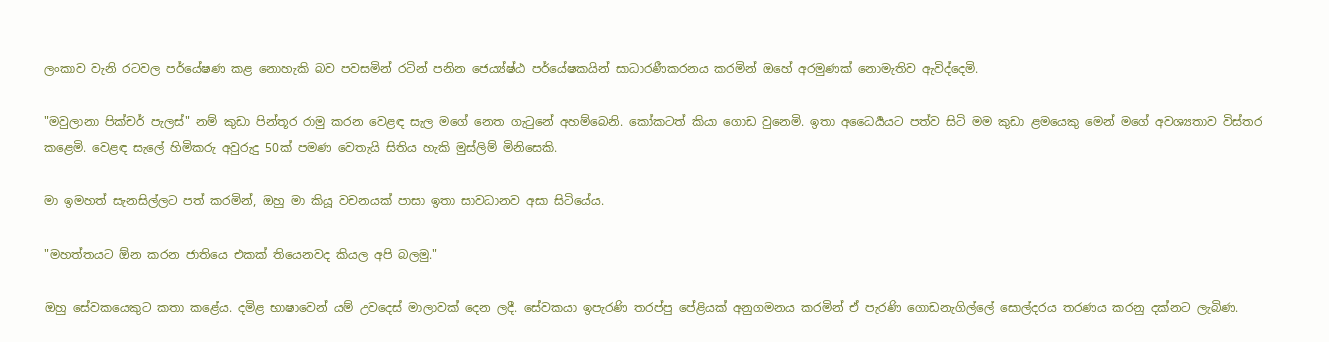ලංකාව වැනි රටවල පර්යේෂණ කළ නොහැකි බව පවසමින් රටින් පනින ජෙය්‍ය්ෂ්ඨ පර්යේෂකයින් සාධාරණීකරනය කරමින් ඔහේ අරමුණක් නොමැතිව ඇවිද්දෙමි.

"මවුලානා පික්චර් පැලස්" නම් කුඩා පින්තූර රාමු කරන වෙළඳ සැල මගේ නෙත ගැටුනේ අහම්බෙනි. කෝකටත් කියා ගොඩ වුනෙමි. ඉතා අධෛර්‍යයට පත්ව සිටි මම කුඩා ළමයෙකු මෙන් මගේ අවශ්‍යතාව විස්තර කළෙමි. වෙළඳ සැලේ හිමිකරු අවුරුදු 50ක් පමණ වෙතැයි සිතිය හැකි මුස්ලිම් මිනිසෙකි.

මා ඉමහත් සැනසිල්ලට පත් කරමින්, ඔහු මා කියූ වචනයක් පාසා ඉතා සාවධානව අසා සිටියේය.

"මහත්තයට ඕන කරන ජාතියෙ එකක් තියෙනවද කියල අපි බලමු."

ඔහු සේවකයෙකුට කතා කළේය. දමිළ භාෂාවෙන් යම් උවදෙස් මාලාවක් දෙන ලදී. සේවකයා ඉපැරණි තරප්පු පේළියක් අනුගමනය කරමින් ඒ පැරණි ගොඩනැගිල්ලේ සොල්දරය තරණය කරනු දක්නට ලැබිණ.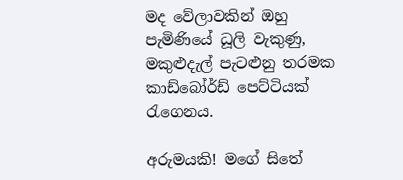මද වේලාවකින් ඔහු පැමිණියේ ධූලි වැකුණු, මකුළුදැල් පැටළුනු තරමක කාඩ්බෝර්ඩ් පෙට්ටියක් රැගෙනය.

අරුමයකි! මගේ සිතේ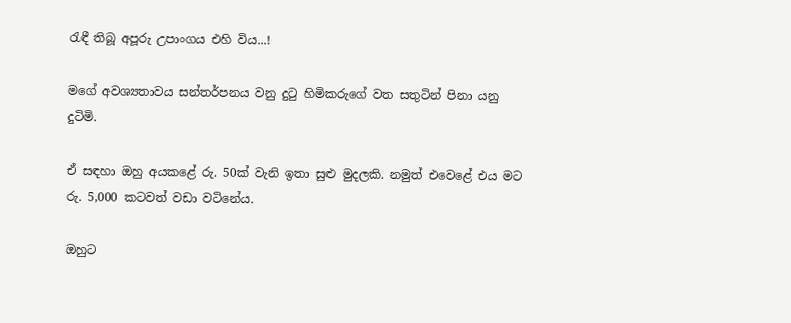රැඳී තිබූ අපූරු උපාංගය එහි විය...!

මගේ අවශ්‍යතාවය සන්තර්පනය වනු දුටු හිමිකරුගේ වත සතුටින් පිනා යනු දුටිමි.

ඒ සඳහා ඔහු අයකළේ රු. 50ක් වැනි ඉතා සුළු මුදලකි. නමුත් එවෙළේ එය මට රු. 5,000 කටවත් වඩා වටිනේය.

ඔහුට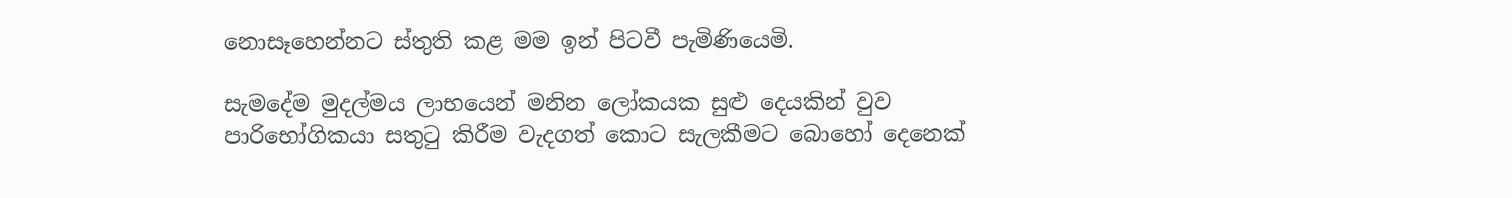නොසෑහෙන්නට ස්තුති කළ මම ඉන් පිටවී පැමිණියෙමි.

සැමදේම මුදල්මය ලාභයෙන් මනින ලෝකයක සුළු දෙයකින් වුව පාරිභෝගිකයා සතුටු කිරීම වැදගත් කොට සැලකීමට බොහෝ දෙනෙක්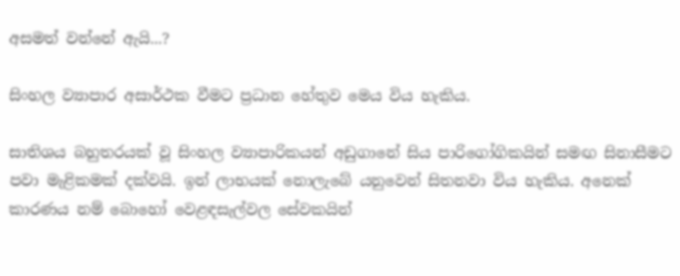අසමත් වන්නේ ඇයි...?

සිංහල ව්‍යාපාර අසාර්ථක වීමට ප්‍රධාන හේතුව මෙය විය හැකිය.

සාතිශය බහුතරයක් වූ සිංහල ව්‍යාපාරිකයන් අඩුගානේ සිය පාරිගෝගිකයින් සමඟ සිනාසීමට පවා මැළිකමක් දක්වයි. ඉන් ලාභයක් නොලැබේ යනුවෙන් සිතනවා විය හැකිය. අනෙක් කාරණය නම් බොහෝ වෙළඳසැල්වල සේවකයින්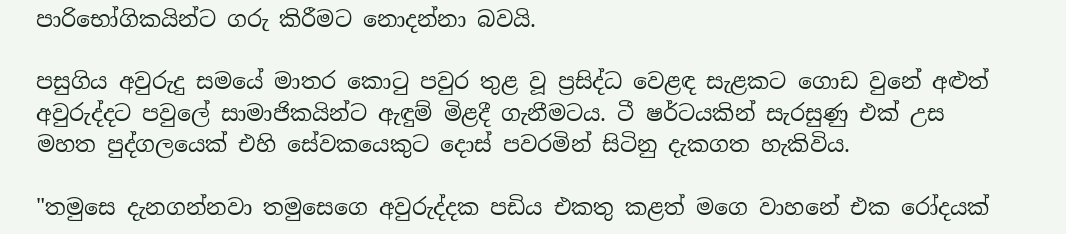පාරිභෝගිකයින්ට ගරු කිරීමට නොදන්නා බවයි.

පසුගිය අවුරුදු සමයේ මාතර කොටු පවුර තුළ වූ ප්‍රසිද්ධ වෙළඳ සැළකට ගොඩ වුනේ අළුත් අවුරුද්දට පවුලේ සාමාජිකයින්ට ඇඳුම් මිළදී ගැනීමටය. ටී ෂර්ටයකින් සැරසුණු එක් උස මහත පුද්ගලයෙක් එහි සේවකයෙකුට දොස් පවරමින් සිටිනු දැකගත හැකිවිය.

"තමුසෙ දැනගන්නවා තමුසෙගෙ අවුරුද්දක පඩිය එකතු කළත් මගෙ වාහනේ එක රෝදයක්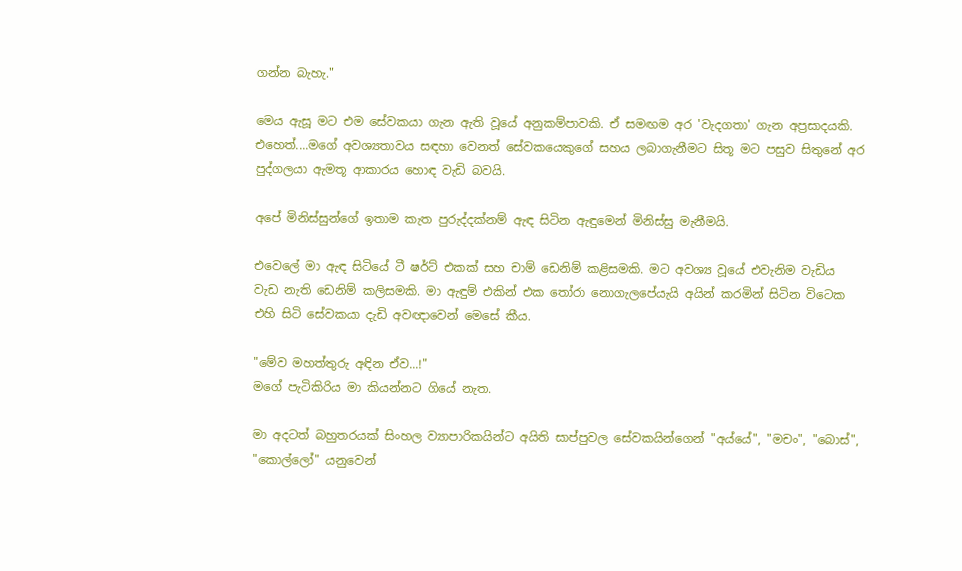ගන්න බැහැ."

මෙය ඇසූ මට එම සේවකයා ගැන ඇති වූයේ අනුකම්පාවකි. ඒ සමඟම අර 'වැදගතා' ගැන අප්‍රසාදයකි.
එහෙත්....මගේ අවශ්‍යතාවය සඳහා වෙනත් සේවකයෙකුගේ සහය ලබාගැනීමට සිතූ මට පසුව සිතුනේ අර පුද්ගලයා ඇමතූ ආකාරය හොඳ වැඩි බවයි.

අපේ මිනිස්සුන්ගේ ඉතාම කැත පුරුද්දක්නම් ඇඳ සිටින ඇඳුමෙන් මිනිස්සු මැනීමයි.

එවෙලේ මා ඇඳ සිටියේ ටී ෂර්ට් එකක් සහ චාම් ඩෙනිම් කළිසමකි. මට අවශ්‍ය වූයේ එවැනිම වැඩිය වැඩ නැති ඩෙනිම් කලිසමකි. මා ඇඳුම් එකින් එක තෝරා නොගැලපේයැයි අයින් කරමින් සිටින විටෙක එහි සිටි සේවකයා දැඩි අවඥාවෙන් මෙසේ කීය.

"මේව මහත්තුරු අඳින ඒව...!"
මගේ පැටිකිරිය මා කියන්නට ගියේ නැත.

මා අදටත් බහුතරයක් සිංහල ව්‍යාපාරිකයින්ට අයිති සාප්පුවල සේවකයින්ගෙන් "අය්යේ", "මචං", "බොස්", "කොල්ලෝ" යනුවෙන්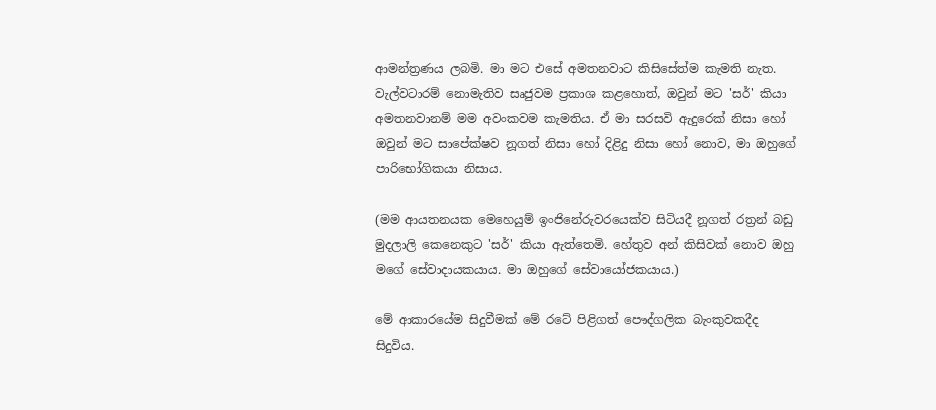ආමන්ත්‍රණය ලබමි. මා මට එසේ අමතනවාට කිසිසේත්ම කැමති නැත. වැල්වටාරම් නොමැතිව සෘජුවම ප්‍රකාශ කළහොත්, ඔවුන් මට 'සර්' කියා අමතනවානම් මම අවංකවම කැමතිය. ඒ මා සරසවි ඇදුරෙක් නිසා හෝ ඔවුන් මට සාපේක්ෂව නූගත් නිසා හෝ දිළිදු නිසා හෝ නොව, මා ඔහුගේ පාරිභෝගිකයා නිසාය.

(මම ආයතනයක මෙහෙයුම් ඉංජිනේරුවරයෙක්ව සිටියදී නූගත් රත්‍රන් බඩු මුදලාලි කෙනෙකුට 'සර්' කියා ඇත්තෙමි. හේතුව අන් කිසිවක් නොව ඔහු මගේ සේවාදායකයාය. මා ඔහුගේ සේවායෝජකයාය.)

මේ ආකාරයේම සිදුවීමක් මේ රටේ පිළිගත් පෞද්ගලික බැංකුවකදීද සිදුවිය.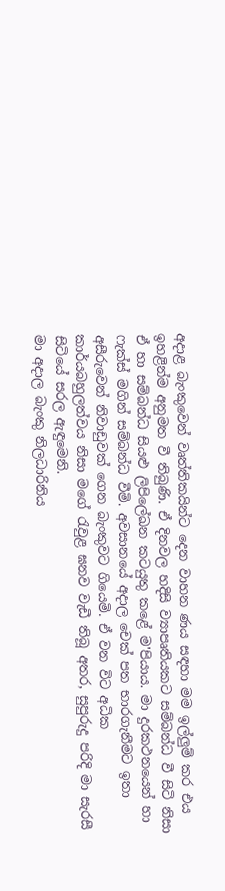අදාළ බැංකුවෙන් වෘත්තිකයින්ට දෙන වාහන ණය සඳහා මම ඉල්ලුම් කර එය ඉහළින්ම අනුමත වී තිබුණි. ඒ දිනවල හදිසි ව්‍යාපෘතියකට සම්බන්ධ වී සිටි නිසා ඒ හා සම්බන්ධ සියළු ලිපිලේඛන කටයුතු කළේ ම'පියාය. මා දුරකථනයෙන් හා ෆැක්ස් මගින් සම්බන්ධ වීමි. අවසානයේ අදාල චෙක් පත භාරගැනීමට ඉතා අසීරුවෙන් නිවාඩුවක් ගෙන බැංකුවට ගියෙමි. ඒ වන විට අධික කාර්යබහුලත්වය නිසා මගේ රැවුළ ඝනව වැඩී තිබූ අතර, සුපුරුදු පරිදි මා සැරසී සිටියේ සරල ඇඳුමෙනි.
මා අදාල බැංකු නිලධාරිනිය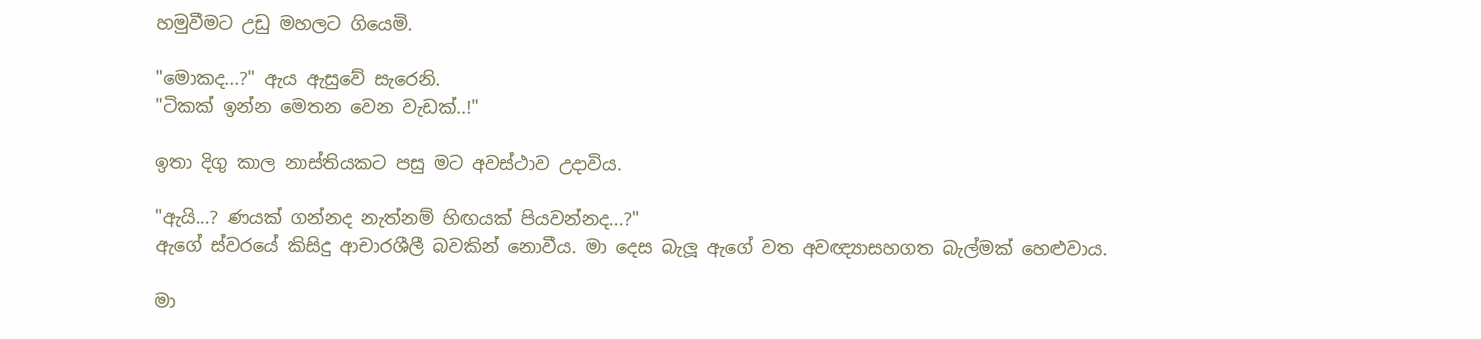හමුවීමට උඩු මහලට ගියෙමි.

"මොකද...?" ඇය ඇසුවේ සැරෙනි.
"ටිකක් ඉන්න මෙතන වෙන වැඩක්..!"

ඉතා දිගු කාල නාස්තියකට පසු මට අවස්ථාව උදාවිය.

"ඇයි...? ණයක් ගන්නද නැත්නම් හිඟයක් පියවන්නද...?"
ඇගේ ස්වරයේ කිසිදු ආචාරශීලී බවකින් නොවීය. මා දෙස බැලූ ඇගේ වත අවඥ්‍යාසහගත බැල්මක් හෙළුවාය.

මා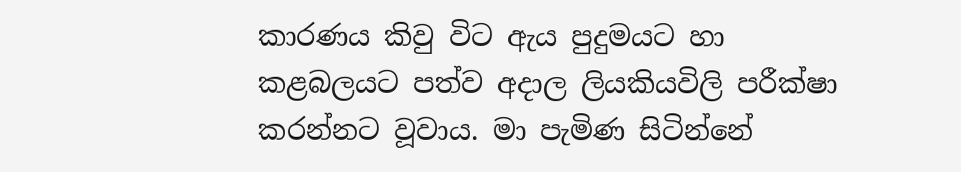කාරණය කිවු විට ඇය පුදුමයට හා කළබලයට පත්ව අදාල ලියකියවිලි පරීක්ෂා කරන්නට වූවාය. මා පැමිණ සිටින්නේ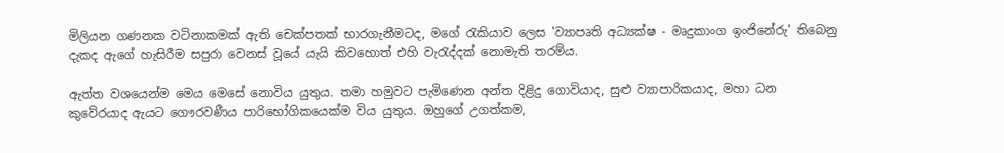මිලියන ගණනක වටිනාකමක් ඇති චෙක්පතක් භාරගැනීමටද, මගේ රැකියාව ලෙස 'ව්‍යාපෘති අධ්‍යක්ෂ - මෘදුකාංග ඉංජිනේරු' තිබෙනු දැකද ඇගේ හැසිරීම සපුරා වෙනස් වූයේ යැයි කිවහොත් එහි වැරැද්දක් නොමැති තරම්ය.

ඇත්ත වශයෙන්ම මෙය මෙසේ නොවිය යුතුය. තමා හමුවට පැමිණෙන අන්ත දිළිදු ගොවියාද, සුළු ව්‍යාපාරිකයාද, මහා ධන කුවේරයාද ඇයට ගෞරවණීය පාරිභෝගිකයෙක්ම විය යුතුය. ඔහුගේ උගත්කම,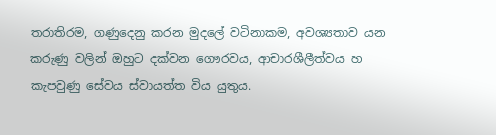තරාතිරම, ගණුදෙනු කරන මුදලේ වටිනාකම, අවශ්‍යතාව යන කරුණු වලින් ඔහුට දක්වන ගෞරවය, ආචාරශීලීත්වය හ කැපවුණු සේවය ස්වායත්ත විය යුතුය.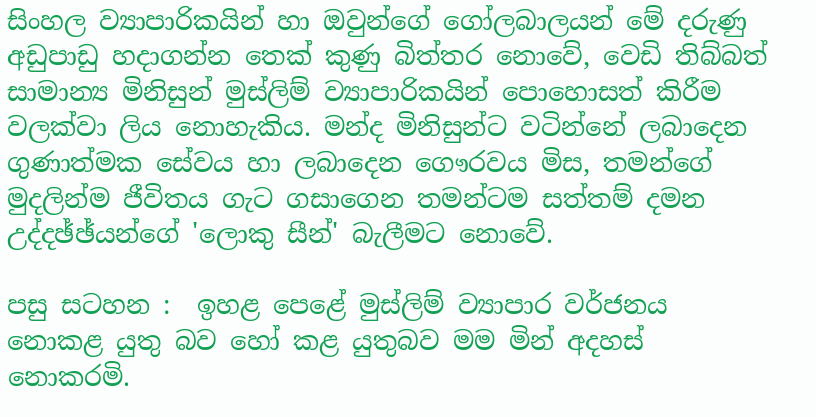සිංහල ව්‍යාපාරිකයින් හා ඔවුන්ගේ ගෝලබාලයන් මේ දරුණු අඩුපාඩු හදාගන්න තෙක් කුණු බිත්තර නොවේ, වෙඩි තිබ්බත් සාමාන්‍ය මිනිසුන් මුස්ලිම් ව්‍යාපාරිකයින් පොහොසත් කිරීම වලක්වා ලිය නොහැකිය. මන්ද මිනිසුන්ට වටින්නේ ලබාදෙන ගුණාත්මක සේවය හා ලබාදෙන ගෞරවය මිස, තමන්ගේ මුදලින්ම ජීවිතය ගැට ගසාගෙන තමන්ටම සත්තම් දමන උද්දඡ්ඡ්යන්ගේ 'ලොකු සීන්' බැලීමට නොවේ.

පසු සටහන :  ඉහළ පෙළේ මුස්ලිම් ව්‍යාපාර වර්ජනය නොකළ යුතු බව හෝ කළ යුතුබව මම මින් අදහස් නොකරමි.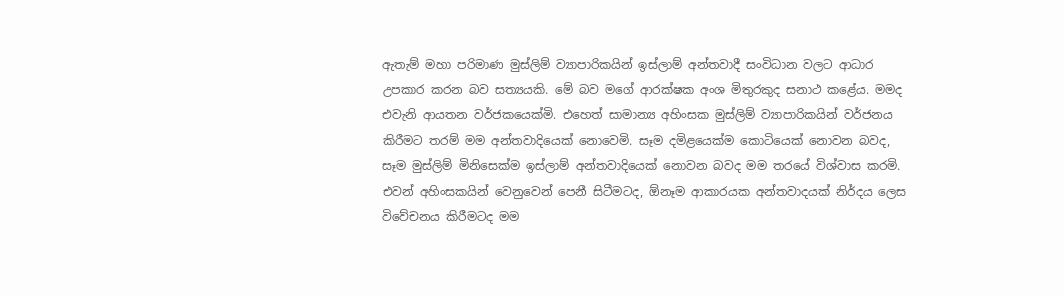ඇතැම් මහා පරිමාණ මුස්ලිම් ව්‍යාපාරිකයින් ඉස්ලාම් අන්තවාදී සංවිධාන වලට ආධාර උපකාර කරන බව සත්‍යයකි. මේ බව මගේ ආරක්ෂක අංශ මිතුරකුද සනාථ කළේය. මමද එවැනි ආයතන වර්ජකයෙක්මි. එහෙත් සාමාන්‍ය අහිංසක මුස්ලිම් ව්‍යාපාරිකයින් වර්ජනය කිරීමට තරම් මම අන්තවාදියෙක් නොවෙමි. සෑම දමිළයෙක්ම කොටියෙක් නොවන බවද, සෑම මුස්ලිම් මිනිසෙක්ම ඉස්ලාම් අන්තවාදියෙක් නොවන බවද මම තරයේ විශ්වාස කරමි. එවන් අහිංසකයින් වෙනුවෙන් පෙනී සිටීමටද, ඕනෑම ආකාරයක අන්තවාදයක් නිර්දය ලෙස විවේචනය කිරීමටද මම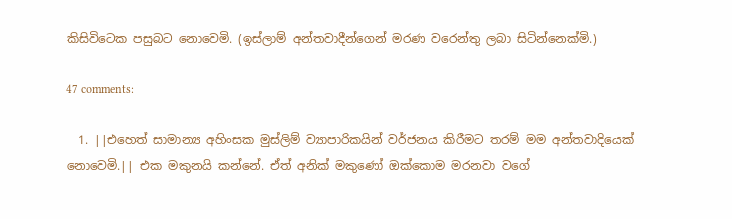කිසිවිටෙක පසුබට නොවෙමි. (ඉස්ලාම් අන්තවාදීන්ගෙන් මරණ වරෙන්තු ලබා සිටින්නෙක්මි.)

47 comments:

  1. ||එහෙත් සාමාන්‍ය අහිංසක මුස්ලිම් ව්‍යාපාරිකයින් වර්ජනය කිරීමට තරම් මම අන්තවාදියෙක් නොවෙමි.|| එක මකුනයි කන්නේ. ඒත් අනික් මකුණෝ ඔක්කොම මරනවා වගේ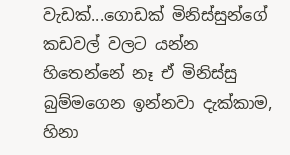වැඩක්...ගොඩක් මිනිස්සුන්ගේ කඩවල් වලට යන්න හිතෙන්නේ නෑ ඒ මිනිස්සු බුම්මගෙන ඉන්නවා දැක්කාම, හිනා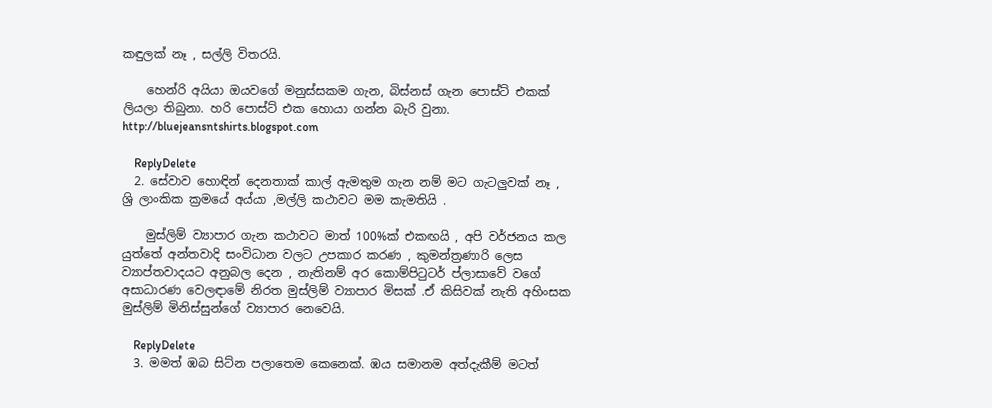කඳුලක් නෑ , සල්ලි විතරයි.

    හෙන්රි අයියා ඔයවගේ මනුස්සකම ගැන, බිස්නස් ගැන පොස්ට් එකක් ලියලා තිබුනා. හරි පොස්ට් එක හොයා ගන්න බැරි වුනා. http://bluejeansntshirts.blogspot.com

    ReplyDelete
  2. සේවාව හොඳින් දෙනතාක් කාල් ඇමතුම ගැන නම් මට ගැටලුවක් නෑ , ශ්‍රි ලාංකික ක්‍රමයේ අය්යා ,මල්ලි කථාවට මම කැමතියි .

    මුස්ලිම් ව්‍යාපාර ගැන කථාවට මාත් 100%ක් එකඟයි , අපි වර්ජනය කල යුත්තේ අන්තවාදි සංවිධාන වලට උපකාර කරණ , කුමන්ත්‍රණාරි ලෙස ව්‍යාප්තවාදයට අනුබල දෙන , නැතිනම් අර කොම්පිටුටර් ප්ලාසාවේ වගේ අසාධාරණ වෙලඳාමේ නිරත මුස්ලිම් ව්‍යාපාර මිසක් .ඒ කිසිවක් නැති අහිංසක මුස්ලිම් මිනිස්සුන්ගේ ව්‍යාපාර නෙවෙයි.

    ReplyDelete
  3. මමත් ඹබ සිට්න පලාතෙම කෙනෙක්. ඹය සමානම අත්දැකීම් මටත්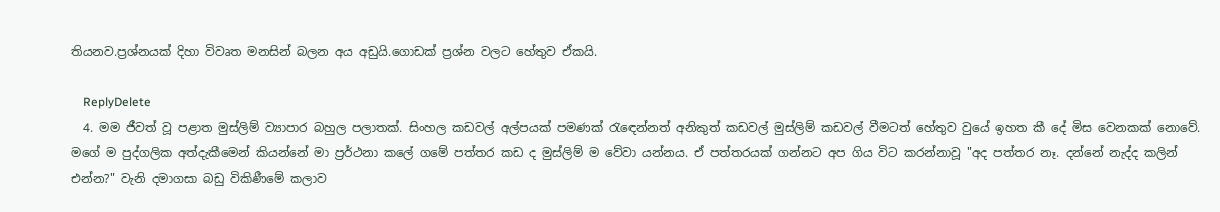තියනව.ප්‍රශ්නයක් දිහා විවෘත මනසින් බලන අය අඩුයි.ගොඩක් ප්‍රශ්න වලට හේතුව ඒකයි.

    ReplyDelete
  4. මම ජීවත් වූ පළාත මුස්ලිම් ව්‍යාපාර බහුල පලාතක්. සිංහල කඩවල් අල්පයක් පමණක් රැඳෙන්නත් අනිකුත් කඩවල් මුස්ලිම් කඩවල් වීමටත් හේතුව වුයේ ඉහත කී දේ මිස වෙනකක් නොවේ. මගේ ම පුද්ගලික අත්දැකීමෙන් කියන්නේ මා ප්‍රර්ථනා කලේ ගමේ පත්තර කඩ ද මුස්ලිම් ම වේවා යන්නය. ඒ පත්තරයක් ගන්නට අප ගිය විට කරන්නාවූ "අද පත්තර නෑ. දන්නේ නැද්ද කලින් එන්න?" වැනි දමාගසා බඩු විකිණීමේ කලාව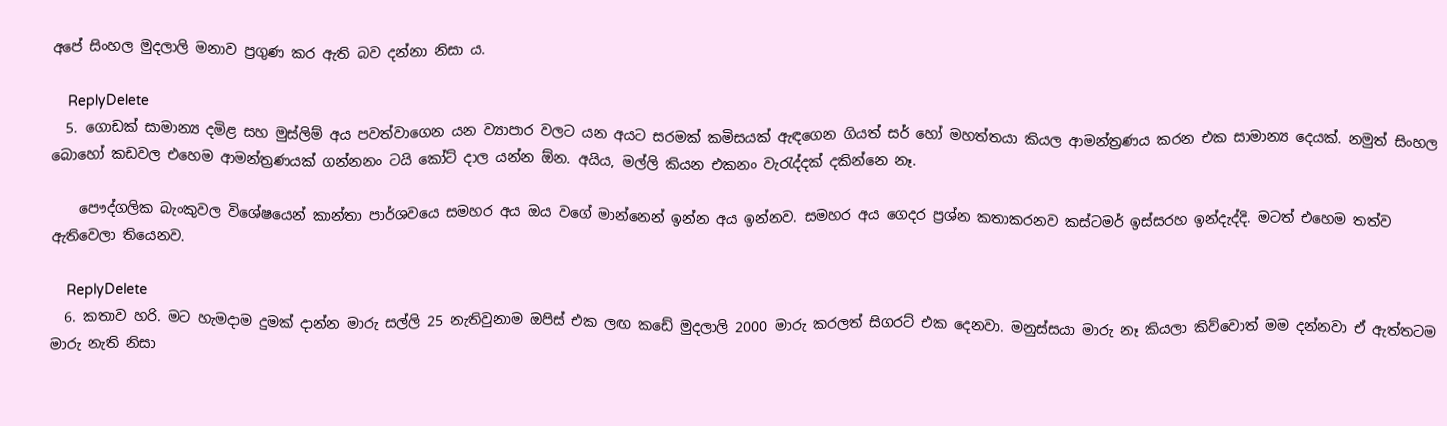අපේ සිංහල මුදලාලි මනාව ප්‍රගුණ කර ඇති බව දන්නා නිසා ය.

    ReplyDelete
  5. ගොඩක් ‍සාමාන්‍ය දමිළ සහ මුස්ලිම් අය පවත්වාගෙන යන ව්‍යාපාර වලට යන අයට සරමක් කමිසයක් ඇඳගෙන ගියත් සර් හෝ මහත්තයා කියල ආමන්ත්‍රණය කරන එක සාමාන්‍ය දෙයක්. නමුත් සිංහල බොහෝ කඩවල එහෙම ආමන්ත්‍රණයක් ගන්නනං ටයි කෝට් දාල යන්න ඕන. අයිය, මල්ලි කියන එකනං වැරැද්දක් දකින්නෙ නෑ.

    පෞද්ගලික බැංකුවල විශේෂයෙන් කාන්තා පාර්ශව‍යෙ සමහර අය ඔය වගේ මාන්නෙන් ඉන්න අය ඉන්නව. සමහර අය ගෙදර ප්‍රශ්න කතාකරනව කස්ටමර් ඉස්සරහ ඉන්දැද්දි. මටත් එහෙම තත්ව ඇතිවෙලා තියෙනව.

    ReplyDelete
  6. කතාව හරි. මට හැමදාම දුමක් දාන්න මාරු සල්ලි 25 නැතිවුනාම ඔපිස් එක ලඟ කඩේ මුදලාලි 2000 මාරු කරලත් සිගරට් එක දෙනවා. මනුස්සයා මාරු නෑ කියලා කිව්වොත් මම දන්නවා ඒ ඇත්තටම මාරු නැති නිසා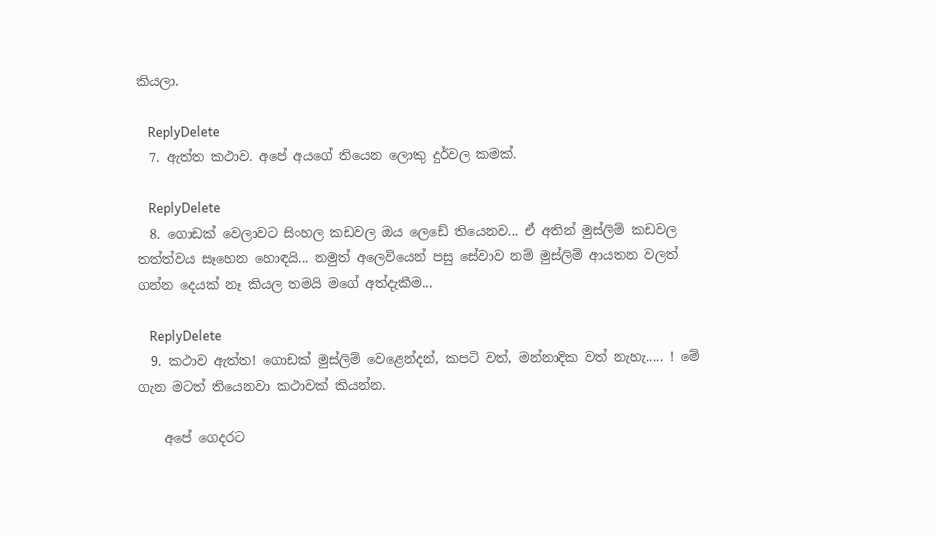කියලා.

    ReplyDelete
  7. ඇත්ත කථාව. අපේ අයගේ තියෙන ලොකු දුර්වල කමක්.

    ReplyDelete
  8. ගොඩක් වෙලාවට සිංහල කඩවල ඔය ලෙඩේ තියෙනව... ඒ අතින් මුස්ලිම් කඩවල තත්ත්වය සෑහෙන හොඳයි... නමුත් අලෙවියෙන් පසු සේවාව නම් මුස්ලිම් ආයතන වලත් ගන්න දෙයක් නෑ කියල තමයි මගේ අත්දැකීම...

    ReplyDelete
  9. කථාව ඇත්ත! ගොඩක් මුස්ලිම් වෙළෙන්දන්, කපටි වත්, මන්නාදික වත් නැහැ..... ! මේ ගැන මටත් තියෙනවා කථාවක් කියන්න.

    අපේ ගෙදරට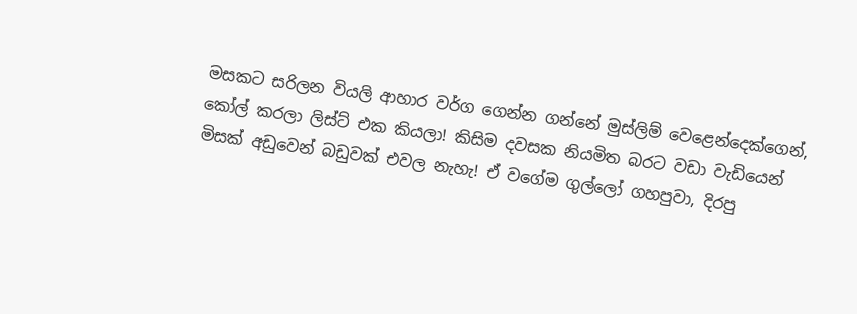මසකට සරිලන වියලි ආහාර වර්ග ගෙන්න ගන්නේ මුස්ලිම් වෙළෙන්දෙක්ගෙන්, කෝල් කරලා ලිස්ට් එක කියලා! කිසිම දවසක නියමිත බරට වඩා වැඩියෙන් මිසක් අඩුවෙන් බඩුවක් එවල නැහැ! ඒ වගේම ගුල්ලෝ ගහපුවා, දිරපු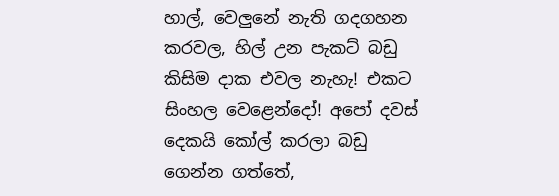හාල්, වෙලුනේ නැති ගදගහන කරවල, හිල් උන පැකට් බඩු කිසිම දාක එවල නැහැ! එකට සිංහල වෙළෙන්දෝ! අපෝ දවස් දෙකයි කෝල් කරලා බඩු ගෙන්න ගත්තේ,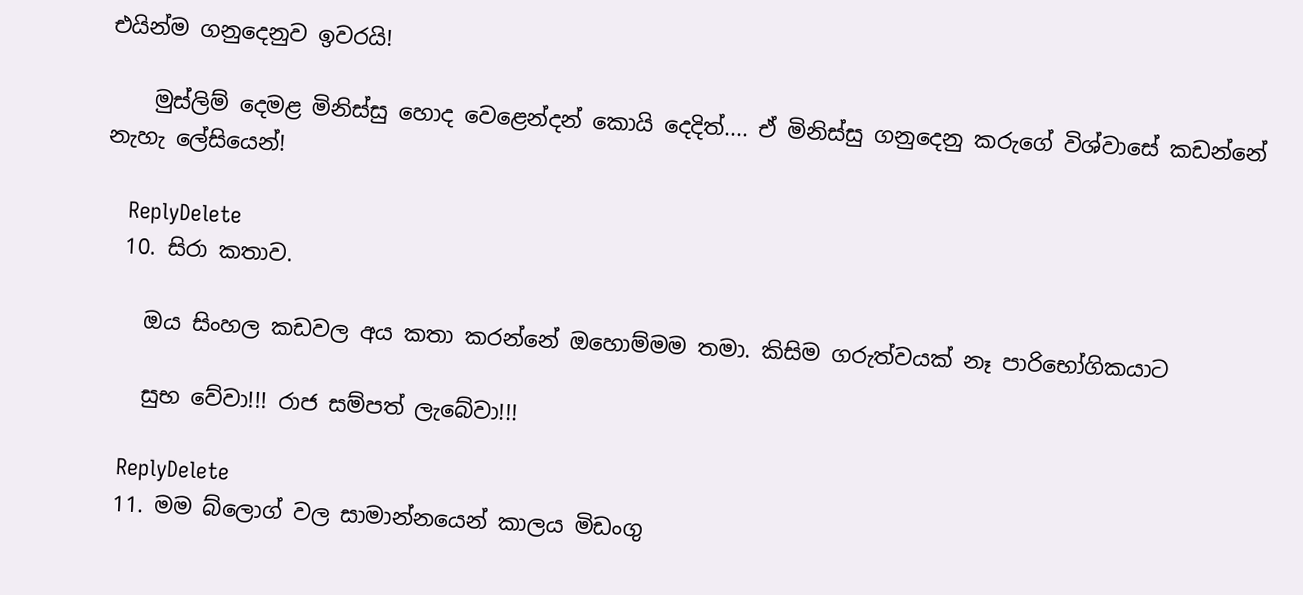එයින්ම ගනුදෙනුව ඉවරයි!

    මුස්ලිම් දෙමළ මිනිස්සු හොද වෙළෙන්දන් කොයි දෙදිත්.... ඒ මිනිස්සු ගනුදෙනු කරුගේ විශ්වාසේ කඩන්නේ නැහැ ලේසියෙන්!

    ReplyDelete
  10. සිරා කතාව.

    ඔය සිංහල කඩවල අය කතා කරන්නේ ඔහොම්මම තමා. කිසිම ගරුත්වයක් නෑ පාරිභෝගිකයාට

    සුභ වේවා!!! රාජ සම්පත් ලැබේවා!!!

    ReplyDelete
  11. මම බ්ලොග් වල සාමාන්නයෙන් කාලය මිඩංගු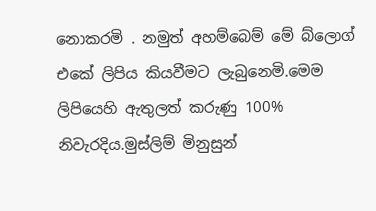නොකරමි . නමුත් අහම්බෙම් මේ බ්ලොග් එකේ ලිපිය කියවීමට ලැබුනෙමි.මෙම ලිපියෙහි ඇතුලත් කරුණු 100% නිවැරදිය.මුස්ලිම් මිනුසුන්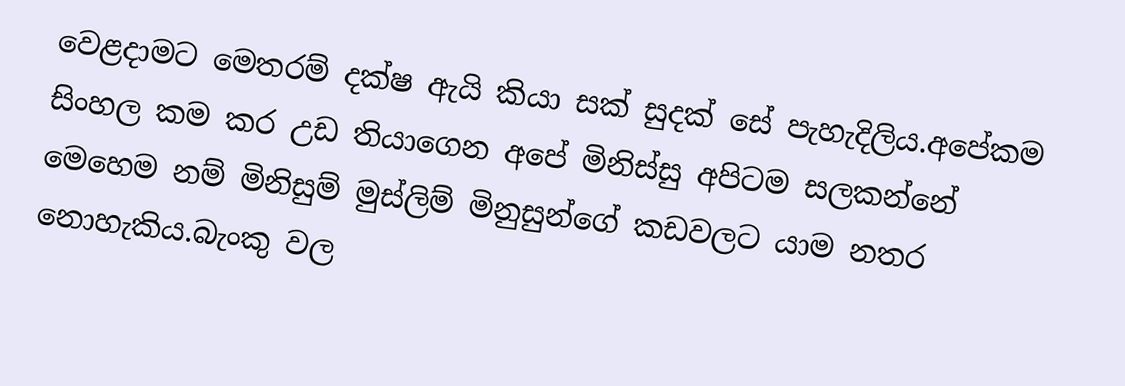වෙළදාමට මෙතරම් දක්ෂ ඇයි කියා සක් සුදක් සේ පැහැදිලිය.අපේකම සිංහල කම කර උඩ තියාගෙන අපේ මිනිස්සු අපිටම සලකන්නේ මෙහෙම නම් මිනිසුම් මුස්ලිම් මිනුසුන්ගේ කඩවලට යාම නතර නොහැකිය.බැංකු වල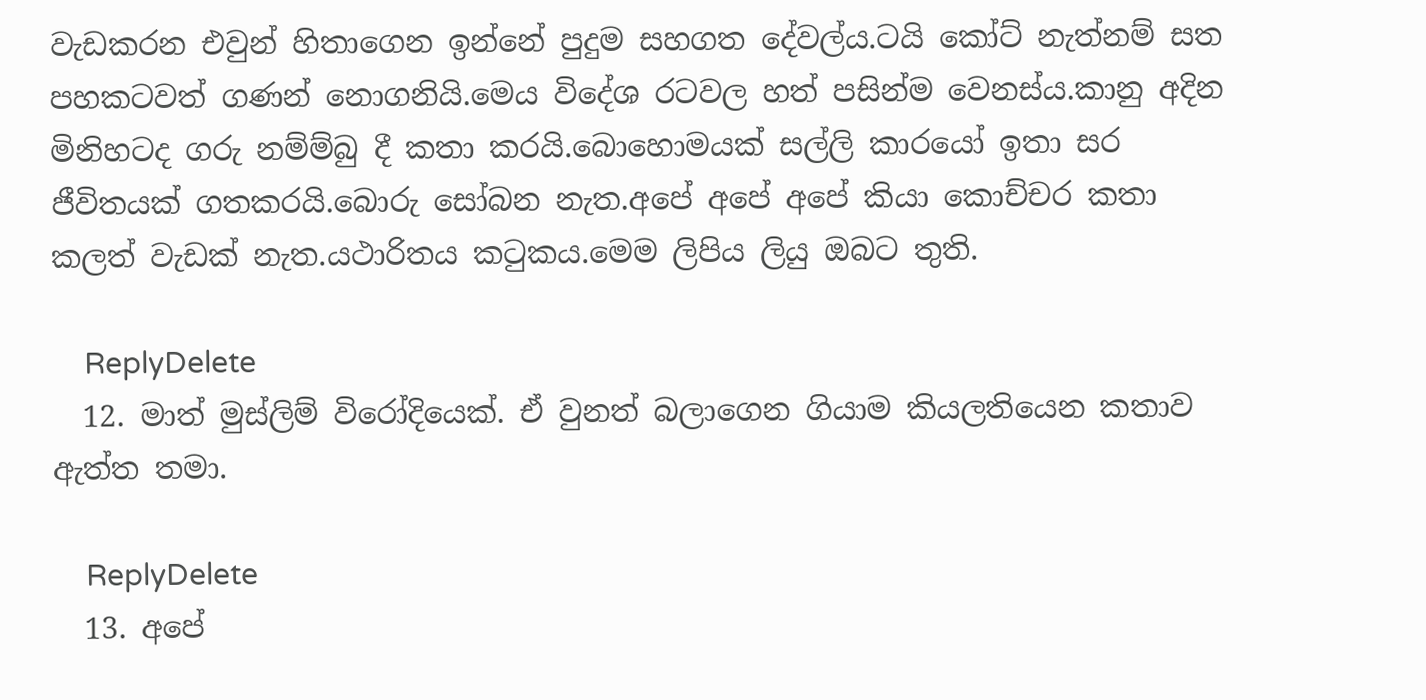වැඩකරන එවුන් හිතාගෙන ඉන්නේ පුදුම සහගත දේවල්ය.ටයි කෝට් නැත්නම් සත පහකටවත් ගණන් නොගනියි.මෙය විදේශ රටවල හත් පසින්ම වෙනස්ය.කානු අදින මිනිහටද ගරු නම්ම්බු දී කතා කරයි.බොහොමයක් සල්ලි කාරයෝ ඉතා සර ජීවිතයක් ගතකරයි.බොරු සෝබන නැත.අපේ අපේ අපේ කියා කොච්චර කතා කලත් වැඩක් නැත.යථාරිතය කටුකය.මෙම ලිපිය ලියු ඔබට තුති.

    ReplyDelete
  12. මාත් මුස්ලිම් විරෝදියෙක්. ඒ වුනත් බලාගෙන ගියාම කියලතියෙන කතාව ඇත්ත තමා.

    ReplyDelete
  13. අපේ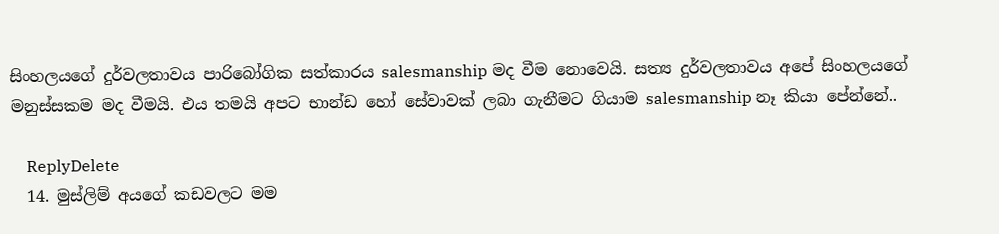සිංහලයගේ දුර්වලතාවය පාරිබෝගික සත්කාරය salesmanship මද වීම නොවෙයි. සත්‍ය දුර්වලතාවය අපේ සිංහලයගේ මනුස්සකම මද වීමයි. එය තමයි අපට භාන්ඩ හෝ සේවාවක් ලබා ගැනීමට ගියාම salesmanship නෑ කියා පේන්නේ..

    ReplyDelete
  14. මුස්ලිම් අයගේ කඩවලට මම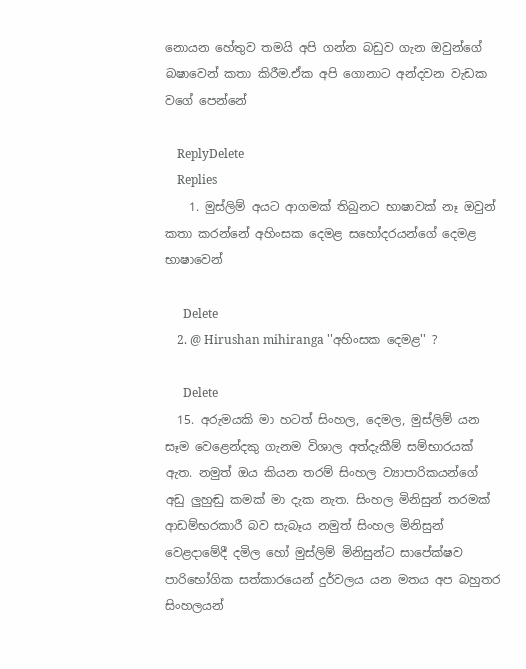නොයන හේතුව තමයි අපි ගන්න බඩුව ගැන ඔවුන්ගේ බෂාවෙන් කතා කිරීම.ඒක අපි ගොනාට අන්දවන වැඩක වගේ පෙන්නේ

    ReplyDelete
    Replies
    1. මුස්ලිම් අයට ආගමක් තිබුනට භාෂාවක් නෑ ඔවුන් කතා කරන්නේ අහිංසක දෙමළ සහෝදරයන්ගේ දෙමළ භාෂාවෙන්

      Delete
    2. @ Hirushan mihiranga ''අහිංසක දෙමළ'' ?

      Delete
  15. අරුමයකි මා හටත් සිංහල, දෙමල, මුස්ලිම් යන සෑම වෙළෙන්දකු ගැනම විශාල අත්දැකීම් සම්භාරයක් ඇත. නමුත් ඔය කියන තරම් සිංහල ව්‍යාපාරිකයන්ගේ අඩු ලුහුඬු කමක් මා දැක නැත. සිංහල මිනිසුන් තරමක් ආඩම්භරකාරී බව සැබෑය නමුත් සිංහල මිනිසුන් වෙළදාමේදී දමිල හෝ මුස්ලිම් මිනිසුන්ට සාපේක්ෂව පාරිභෝගික සත්කාරයෙන් දුර්වලය යන මතය අප බහුතර සිංහලයන්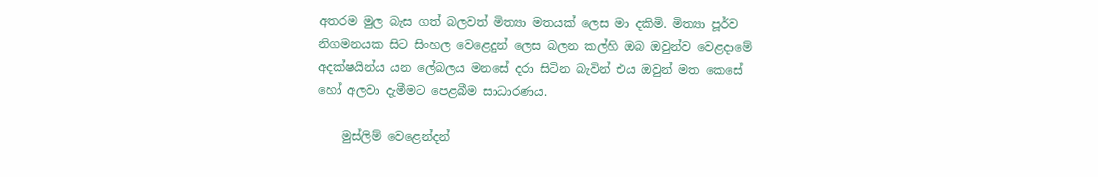අතරම මුල බැස ගත් බලවත් මිත්‍යා මතයක් ලෙස මා දකිමි. මිත්‍යා පූර්ව නිගමනයක සිට සිංහල වෙළෙදුන් ලෙස බලන කල්හි ඔබ ඔවුන්ව වෙළදාමේ අදක්ෂයින්ය යන ලේබලය මනසේ දරා සිටින බැවින් එය ඔවුන් මත කෙසේ හෝ අලවා දැමීමට පෙළබීම සාධාරණය.

    මුස්ලිම් වෙළෙන්දන්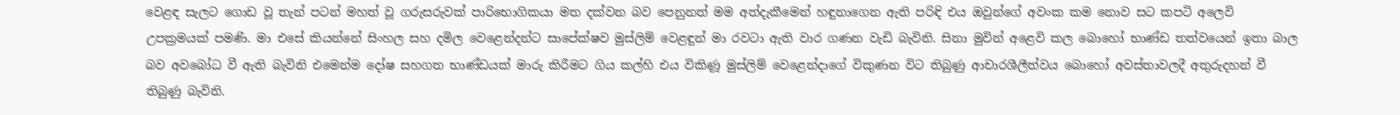වෙළඳ සැලට ගොඩ වූ තැන් පටන් මහත් වූ ගරුසරුවක් පාරිභොගිකයා මත දක්වන බව පෙනුනත් මම අත්දැකීමෙන් හඳුනාගෙන ඇති පරිඳි එය ඔවුන්ගේ අවංක කම නොව සට කපටි අලෙවි උපක්‍රමයක් පමණි. මා එසේ කියන්නේ සිංහල සහ දමිල වෙළෙන්දන්ට සාපේක්ෂව මුස්ලිම් වෙළඳුන් මා රවටා ඇති වාර ගණන වැඩි බැවිනි. සිනා මුවින් අළෙවි කල බොහෝ භාණ්ඩ තත්වයෙන් ඉතා බාල බව අවබෝධ වී ඇති බැවිනි එමෙන්ම දෝෂ සහගත භාණ්ඩයක් මාරු කිරීමට ගිය කල්හි එය විකිණූ මුස්ලිම් වෙළෙන්දාගේ විකුණන විට තිබුණු ආචාරශීලීත්වය බොහෝ අවස්තාවලදී අතුරුදහන් වී තිබුණු බැවිනි.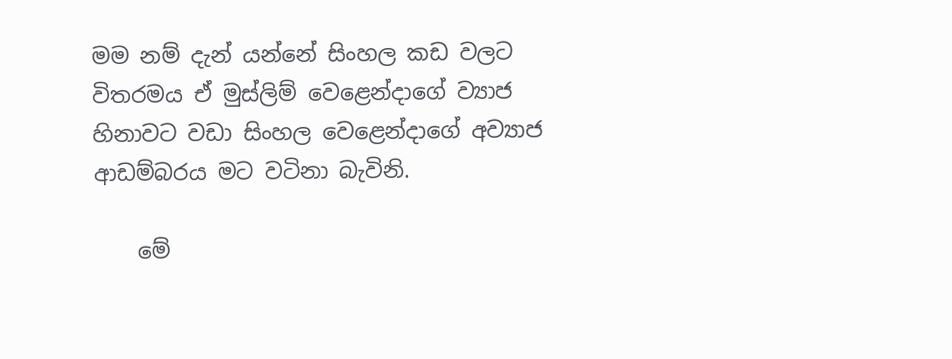මම නම් දැන් යන්නේ සිංහල කඩ වලට විතරමය ඒ මුස්ලිම් වෙළෙන්දාගේ ව්‍යාජ හිනාවට වඩා සිංහල වෙළෙන්දාගේ අව්‍යාජ ආඩම්බරය මට වටිනා බැවිනි.

    මේ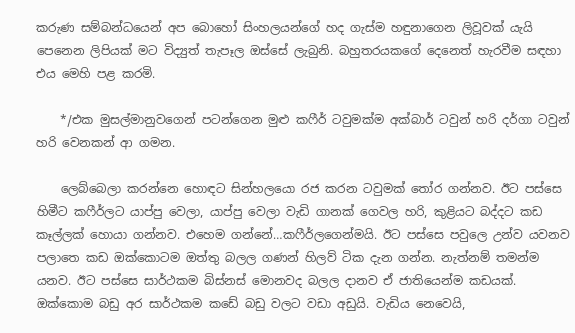කරුණ සම්බන්ධයෙන් අප බොහෝ සිංහලයන්ගේ හද ගැස්ම හඳුනාගෙන ලිවූවක් යැයි පෙනෙන ලිපියක් මට විද්‍යුත් තැපෑල ඔස්සේ ලැබුනි. බහුතරයකගේ දෙනෙත් හැරවීම සඳහා එය මෙහි පළ කරමි.

    */එක මුසල්මානුවගෙන් පටන්ගෙන මුළු කෆීර් ටවුමක්ම අක්බාර් ටවුන් හරි දර්ගා ටවුන් හරි වෙනකන් ආ ගමන.

    ලෙබ්බෙලා කරන්නෙ හොඳට සින්හලයො රජ කරන ටවුමක් තෝර ගන්නව. ඊට පස්සෙ හිමීට කෆීර්ලට යාප්පු වෙලා, යාප්පු වෙලා වැඩි ගානක් ගෙවල හරි, කුළියට බද්දට කඩ කෑල්ලක් හොයා ගන්නව. එහෙම ගන්නේ…කෆීර්ලගෙන්මයි. ඊට පස්සෙ පවුලෙ උන්ව යවනව පලාතෙ කඩ ඔක්කොටම ඔත්තු බලල ගණන් හිලව් ටික දැන ගන්න. නැත්නම් තමන්ම යනව. ඊට පස්සෙ සාර්ථකම බිස්නස් මොනවද බලල දානව ඒ ජාතියෙන්ම කඩයක්. ඔක්කොම බඩු අර සාර්ථකම කඩේ බඩු වලට වඩා අඩුයි. වැඩිය නෙවෙයි,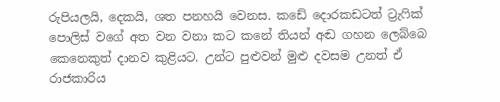රුපියලයි, දෙකයි, ශත පනහයි වෙනස. කඩේ දොරකඩටත් ට්‍රැෆික් පොලිස් වගේ අත වන වනා කට කනේ තියන් අඬ ගහන ලෙබ්බෙ කෙනෙකුත් දානව කුළියට. උන්ට පුළුවන් මුළු දවසම උනත් ඒ රාජකාරිය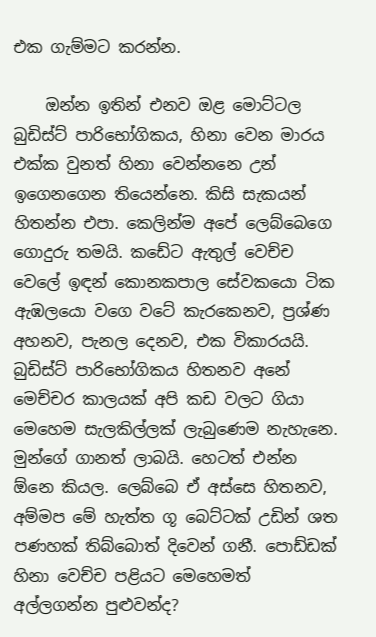එක ගැම්මට කරන්න.

    ඔන්න ඉතින් එනව ඔළ මොට්ටල බුඩිස්ට් පාරිභෝගිකය, හිනා වෙන මාරය එක්ක වුනත් හිනා වෙන්නනෙ උන් ඉගෙනගෙන තියෙන්නෙ. කිසි සැකයන් හිතන්න එපා. කෙලින්ම අපේ ලෙබ්බෙගෙ ගොදුරු තමයි. කඩේට ඇතුල් වෙච්ච වෙලේ ඉඳන් කොනකපාල සේවකයො ටික ඇඹලයො වගෙ වටේ කැරකෙනව, ප්‍රශ්ණ අහනව, පැනල දෙනව, එක විකාරයයි. බුඩිස්ට් පාරිභෝගිකය හිතනව අනේ මෙච්චර කාලයක් අපි කඩ වලට ගියා මෙහෙම සැලකිල්ලක් ලැබුණෙම නැහැනෙ. මුන්ගේ ගානත් ලාබයි. හෙටත් එන්න ඕනෙ කියල. ලෙබ්බෙ ඒ අස්සෙ හිතනව, අම්මප මේ හැත්ත ගූ බෙට්ටක් උඩින් ශත පණහක් තිබ්බොත් දිවෙන් ගනී. පොඩ්ඩක් හිනා වෙච්ච පළියට මෙහෙමත් අල්ලගන්න පුළුවන්ද?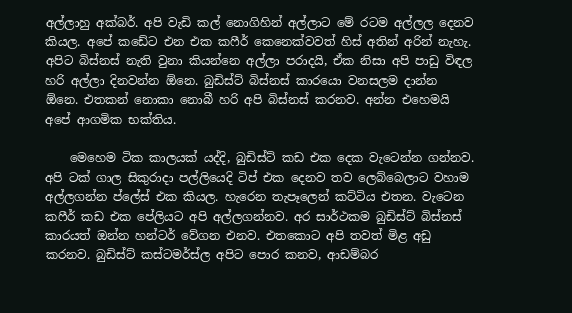අල්ලාහු අක්බර්. අපි වැඩි කල් නොගිහින් අල්ලාට මේ රටම අල්ලල දෙනව කියල. අපේ කඩේට එන එක කෆීර් කෙනෙක්වවත් හිස් අතින් අරින් නැහැ. අපිට බිස්නස් නැති වුනා කියන්නෙ අල්ලා පරාදයි, ඒක නිසා අපි පාඩු විඳල හරි අල්ලා දිනවන්න ඕනෙ. බුඩිස්ට් බිස්නස් කාරයො වනසලම දාන්න ඕනෙ. එතකන් නොකා නොබී හරි අපි බිස්නස් කරනව. අන්න එහෙමයි අපේ ආගමික භක්තිය.

    මෙහෙම ටික කාලයක් යද්දි, බුඩිස්ට් කඩ එක දෙක වැටෙන්න ගන්නව. අපි ටක් ගාල සිකුරාදා පල්ලියෙදි ටිප් එක දෙනව තව ලෙබ්බෙලාට වහාම අල්ලගන්න ප්ලේස් එක කියල. හැරෙන තැපෑලෙන් කට්ටිය එතන. වැටෙන කෆීර් කඩ එක පේලියට අපි අල්ලගන්නව. අර සාර්ථකම බුඩිස්ට් බිස්නස් කාරයත් ඔන්න හන්ටර් වේගන එනව. එතකොට අපි තවත් මිළ අඩු කරනව. බුඩිස්ට් කස්ටමර්ස්ල අපිට පොර කනව, ආඩම්බර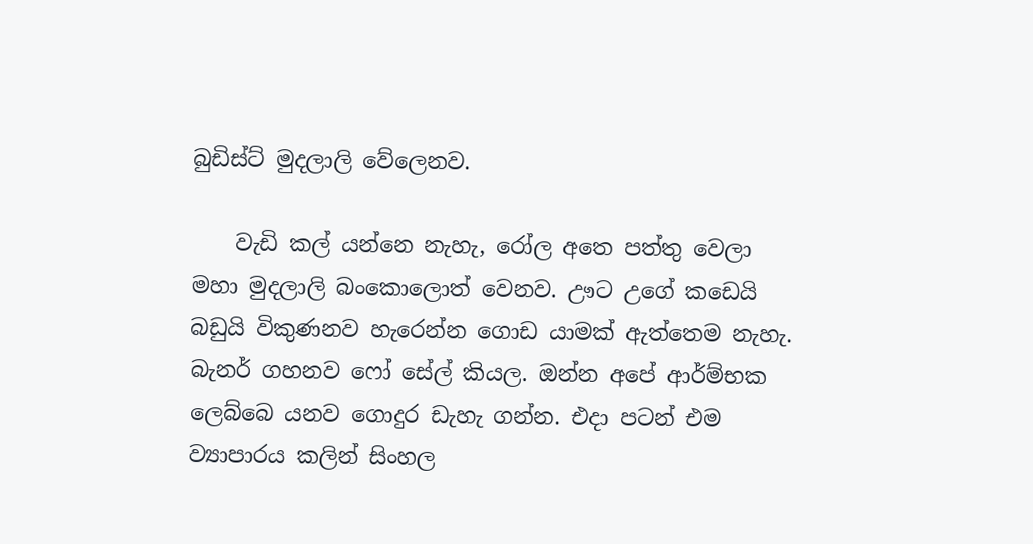බුඩිස්ට් මුදලාලි වේලෙනව.

    වැඩි කල් යන්නෙ නැහැ, රෝල අතෙ පත්තු වෙලා මහා මුදලාලි බංකොලොත් වෙනව. ඌට උගේ කඩෙයි බඩුයි විකුණනව හැරෙන්න ගොඩ යාමක් ඇත්තෙම නැහැ. බැනර් ගහනව ෆෝ සේල් කියල. ඔන්න අපේ ආර්ම්භක ලෙබ්බෙ යනව ගොදුර ඩැහැ ගන්න. එදා පටන් එම ව්‍යාපාරය කලින් සිංහල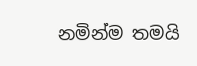නමින්ම තමයි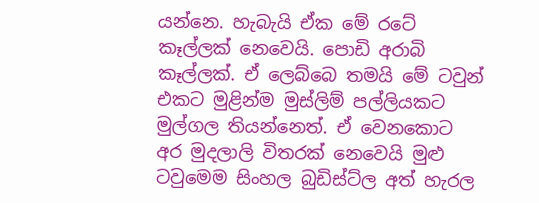යන්නෙ. හැබැයි ඒක මේ රටේ කෑල්ලක් නෙවෙයි. පොඩි අරාබි කෑල්ලක්. ඒ ලෙබ්බෙ තමයි මේ ටවුන් එකට මුළින්ම මුස්ලිම් පල්ලියකට මුල්ගල තියන්නෙත්. ඒ වෙනකොට අර මුදලාලි විතරක් නෙවෙයි මුළු ටවුමෙම සිංහල බුඩිස්ට්ල අත් හැරල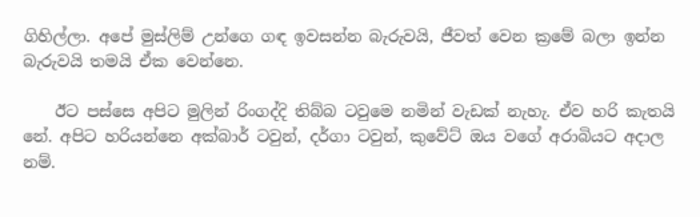ගිහිල්ලා. අපේ මුස්ලිම් උන්ගෙ ගඳ ඉවසන්න බැරුවයි, ජීවත් වෙන ක්‍රමේ බලා ඉන්න බැරුවයි තමයි ඒක වෙන්නෙ.

    ඊට පස්සෙ අපිට මුලින් රිංගද්දි තිබ්බ ටවුමෙ නමින් වැඩක් නැහැ. ඒව හරි කැතයි නේ. අපිට හරියන්නෙ අක්බාර් ටවුන්, දර්ගා ටවුන්, කුවේට් ඔය වගේ අරාබියට අදාල නම්.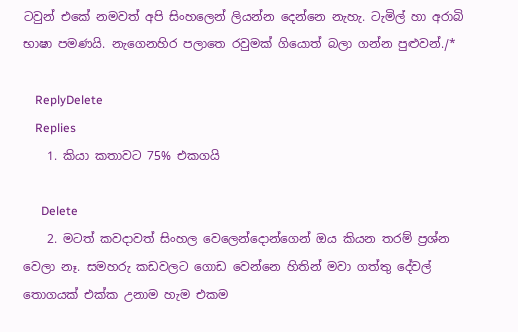ටවුන් එකේ නමවත් අපි සිංහලෙන් ලියන්න දෙන්නෙ නැහැ. ටැමිල් හා අරාබි භාෂා පමණයි. නැගෙනහිර පලාතෙ රවුමක් ගියොත් බලා ගන්න පුළුවන්./*

    ReplyDelete
    Replies
    1. කියා කතාවට 75% එකගයි

      Delete
    2. මටත් කවදාවත් සිංහල වෙලෙන්දොන්ගෙන් ඔය කියන තරම් ප්‍රශ්න වෙලා නෑ. සමහරු කඩවලට ගොඩ වෙන්නෙ හිතින් මවා ගත්තු දේවල් තොගයක් එක්ක උනාම හැම එකම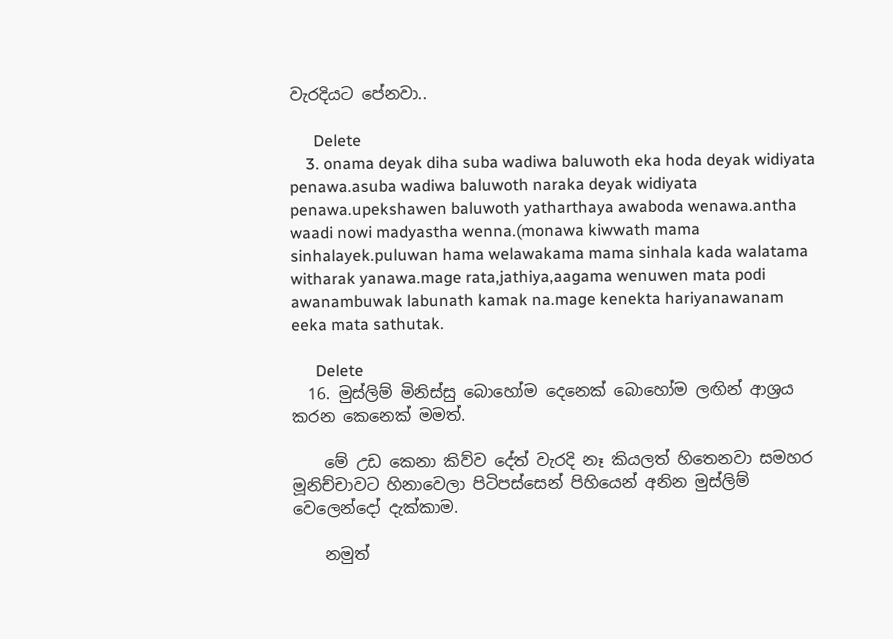වැරදියට පේනවා..

      Delete
    3. onama deyak diha suba wadiwa baluwoth eka hoda deyak widiyata penawa.asuba wadiwa baluwoth naraka deyak widiyata penawa.upekshawen baluwoth yatharthaya awaboda wenawa.antha waadi nowi madyastha wenna.(monawa kiwwath mama sinhalayek.puluwan hama welawakama mama sinhala kada walatama witharak yanawa.mage rata,jathiya,aagama wenuwen mata podi awanambuwak labunath kamak na.mage kenekta hariyanawanam eeka mata sathutak.

      Delete
  16. මුස්ලිම් මිනිස්සු බොහෝම දෙනෙක් බොහෝම ලඟින් ආශ්‍රය කරන කෙනෙක් මමත්.

    මේ උඩ කෙනා කිව්ව දේත් වැරදි නෑ කියලත් හිතෙනවා සමහර මූනිච්චාවට හිනාවෙලා පිටිපස්සෙන් පිහියෙන් අනින මුස්ලිම් වෙලෙන්දෝ දැක්කාම.

    නමුත්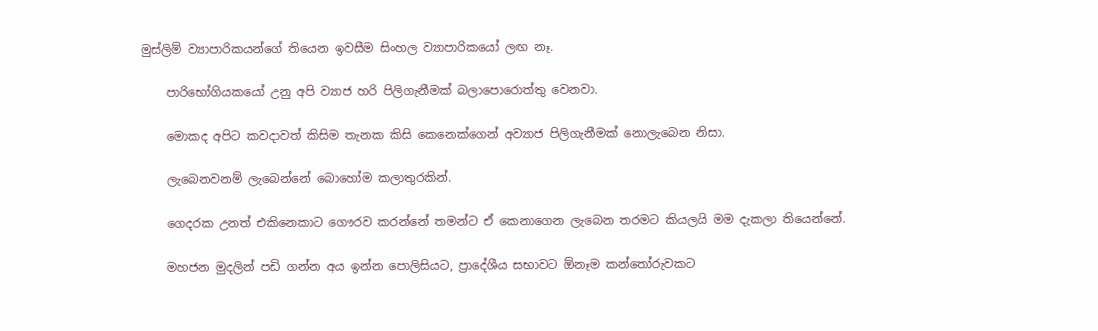මුස්ලිම් ව්‍යාපාරිකයන්ගේ තියෙන ඉවසීම සිංහල ව්‍යාපාරිකයෝ ලඟ නෑ.

    පාරිභෝගියකයෝ උනු අපි ව්‍යාජ හරි පිලිගැනීමක් බලාපොරොත්තු වෙනවා.

    මොකද අපිට කවදාවත් කිසිම තැනක කිසි කෙනෙක්ගෙන් අව්‍යාජ පිලිගැනීමක් නොලැබෙන නිසා.

    ලැබෙනවනම් ලැබෙන්නේ බොහෝම කලාතුරකින්.

    ගෙදරක උනත් එකිනෙකාට ගෞරව කරන්නේ තමන්ට ඒ කෙනාගෙන ලැබෙන තරමට කියලයි මම දැකලා තියෙන්නේ.

    මහජන මුදලින් පඩි ගන්න අය ඉන්න පොලිසියට, ප්‍රාදේශීය සභාවට ඕනෑම කන්තෝරුවකට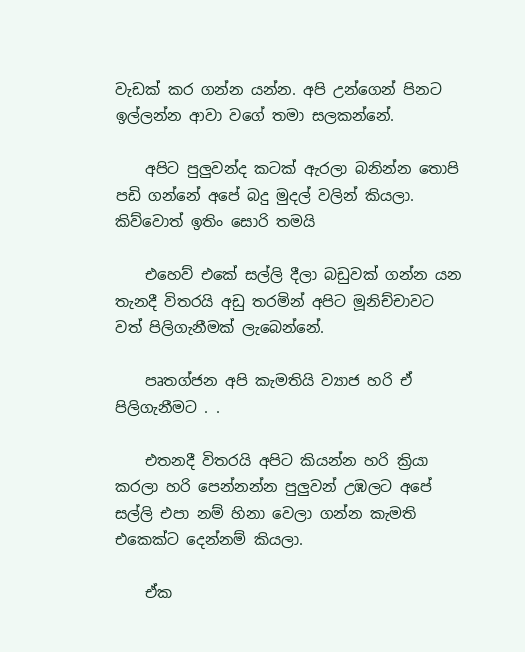වැඩක් කර ගන්න යන්න. අපි උන්ගෙන් පිනට ඉල්ලන්න ආවා වගේ තමා සලකන්නේ.

    අපිට පුලුවන්ද කටක් ඇරලා බනින්න තොපි පඩි ගන්නේ අපේ බදු මුදල් වලින් කියලා. කිව්වොත් ඉතිං සොරි තමයි

    එහෙව් එකේ සල්ලි දීලා බඩුවක් ගන්න යන තැනදී විතරයි අඩු තරමින් අපිට මූනිච්චාවට වත් පිලිගැනීමක් ලැබෙන්නේ.

    පෘතග්ජන අපි කැමතියි ව්‍යාජ හරි ඒ පිලිගැනීමට . .

    එතනදී විතරයි අපිට කියන්න හරි ක්‍රියා කරලා හරි පෙන්නන්න පුලුවන් උඹලට අපේ සල්ලි එපා නම් හිනා වෙලා ගන්න කැමති එකෙක්ට දෙන්නම් කියලා.

    ඒක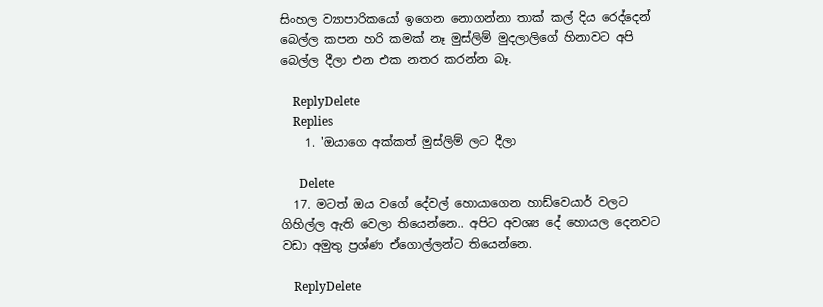සිංහල ව්‍යාපාරිකයෝ ඉගෙන නොගන්නා තාක් කල් දිය රෙද්දෙන් බෙල්ල කපන හරි කමක් නෑ මුස්ලිම් මුදලාලිගේ හිනාවට අපි බෙල්ල දීලා එන එක නතර කරන්න බෑ.

    ReplyDelete
    Replies
    1. 'ඔයාගෙ අක්කත් මුස්ලිම් ලට දීලා

      Delete
  17. මටත් ඔය වගේ දේවල් හොයාගෙන හාඩ්වෙයාර් වලට ගිහිල්ල ඇති වෙලා තියෙන්නෙ.. අපිට අවශ්‍ය දේ හොයල දෙනවට වඩා අමුතු ප්‍රශ්ණ ඒගොල්ලන්ට තියෙන්නෙ.

    ReplyDelete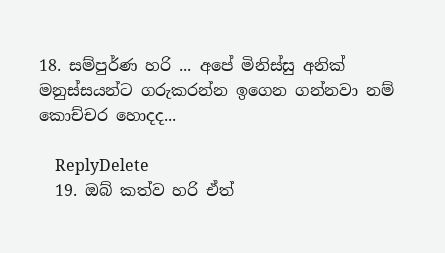18. සම්පුර්ණ හරි ... අපේ මිනිස්සු අනික් මනුස්සයන්ට ගරුකරන්න ඉගෙන ගන්නවා නම් කොච්චර හොදද...

    ReplyDelete
  19. ඔබ් කත්ව හරි ඒත්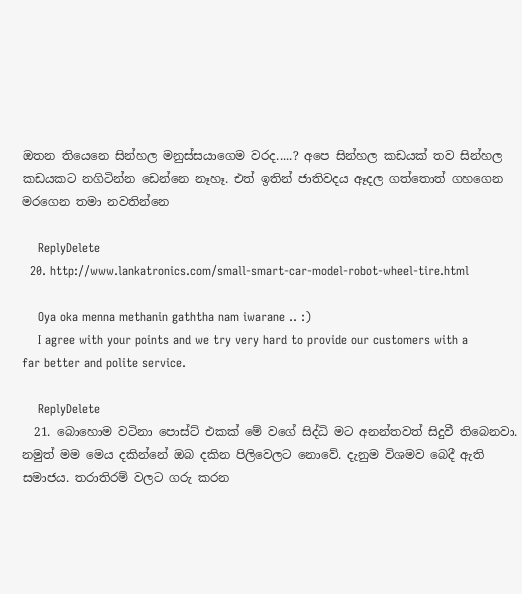ඔතන තියෙනෙ සින්හල මනුස්සයාගෙම වරද.....? අපෙ සින්හල කඩයක් තව සින්හල කඩයකට නගිටින්න ඩෙන්නෙ නෑහෑ. එත් ඉතින් ජාතිවදය ඈදල ගත්තොත් ගහගෙන මරගෙන තමා නවතින්නෙ

    ReplyDelete
  20. http://www.lankatronics.com/small-smart-car-model-robot-wheel-tire.html

    Oya oka menna methanin gaththa nam iwarane .. :)
    I agree with your points and we try very hard to provide our customers with a far better and polite service.

    ReplyDelete
  21. බොහොම වටිනා පොස්ට් එකක් මේ වගේ සිද්ධි මට අනන්තවත් සිදුවී තිබෙනවා. නමුත් මම මෙය දකින්නේ ඔබ දකින පිලිවෙලට නොවේ. දැනුම විශමව බෙදී ඇති සමාජය. තරාතිරම් වලට ගරු කරන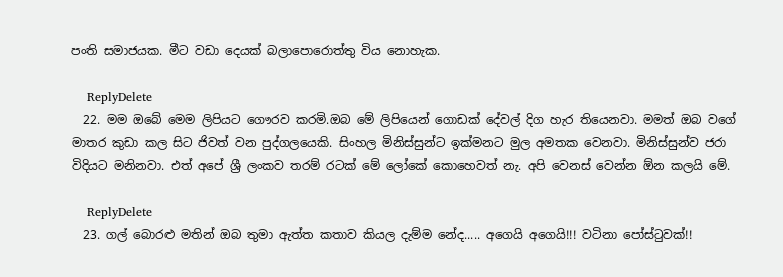පංති සමාජයක. මීට වඩා දෙයක් බලාපොරොත්තු විය නොහැක.

    ReplyDelete
  22. මම ඔබේ මෙම ලිපියට ගෞරව කරමි.ඔබ මේ ලිපියෙන් ගොඩක් දේවල් දිග හැර තියෙනවා. මමත් ඔබ වගේ මාතර කුඩා කල සිට ජිවත් වන පුද්ගලයෙකි. සිංහල මිනිස්සුන්ට ඉක්මනට මුල අමතක වෙනවා. මිනිස්සුන්ව ජරා විදියට මනිනවා. එත් අපේ ශ්‍රී ලංකව තරම් රටක් මේ ලෝකේ කොහෙවත් නැ. අපි වෙනස් වෙන්න ඕන කලයි මේ.

    ReplyDelete
  23. ගල් බොරළු මතින් ඔබ තුමා ඇත්ත කතාව කියල දැම්ම නේද..... අගෙයි අගෙයි!!! වටිනා පෝස්ටුවක්!!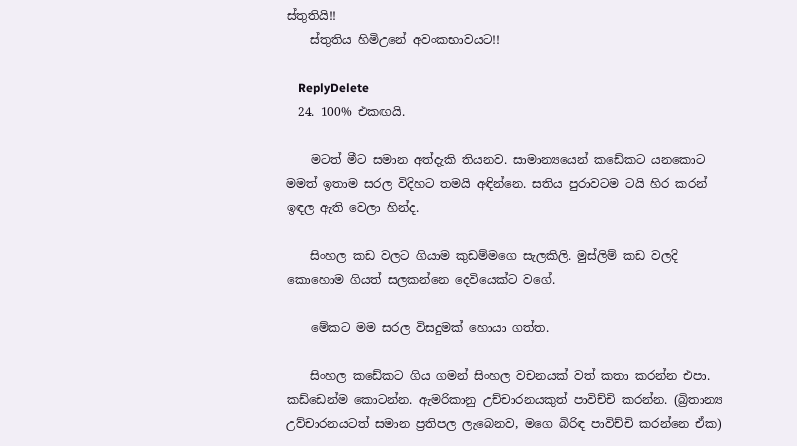ස්තුතියි!!
    ස්තුතිය හිමිඋනේ අවංකභාවයට!!

    ReplyDelete
  24. 100% එකඟයි.

    මටත් මීට සමාන අත්දැකි තියනව. සාමාන්‍යයෙන් කඩේකට යනකොට මමත් ඉතාම සරල විදිහට තමයි අඳින්නෙ. සතිය පුරාවටම ටයි හිර කරන් ඉඳල ඇති වෙලා හින්ද.

    සිංහල කඩ වලට ගියාම කුඩම්මගෙ සැලකිලි. මුස්ලිම් කඩ වලදි කොහොම ගියත් සලකන්නෙ දෙවියෙක්ට වගේ.

    මේකට මම සරල විසදුමක් හොයා ගත්ත.

    සිංහල කඩේකට ගිය ගමන් සිංහල වචනයක් වත් කතා කරන්න එපා. කඩ්ඩෙන්ම කොටන්න. ඇමරිකානු උච්චාරනයකුත් පාවිච්චි කරන්න. (බ්‍රිතාන්‍ය උව්චාරනයටත් සමාන ප්‍රතිපල ලැබෙනව, මගෙ බිරිඳ පාවිච්චි කරන්නෙ ඒක)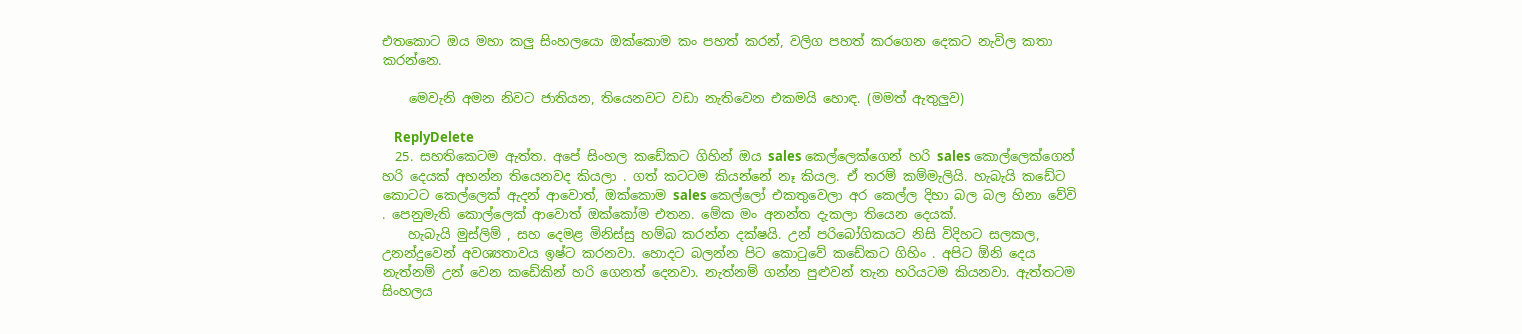එතකොට ඔය මහා කලු සිංහලයො ඔක්කොම කං පහත් කරන්, වලිග පහත් කරගෙන දෙකට නැවිල කතා කරන්නෙ.

    මෙවැනි අමන නිවට ජාතියන, තියෙනවට වඩා නැතිවෙන එකමයි හොඳ. (මමත් ඇතුලුව)

    ReplyDelete
  25. සහතිකෙටම ඇත්ත. අපේ සිංහල කඩේකට ගිහින් ඔය sales කෙල්ලෙක්ගෙන් හරි sales කොල්ලෙක්ගෙන් හරි දෙයක් අහන්න තියෙනවද කියලා . ගත් කටටම කියන්නේ නෑ කියල. ඒ තරම් කම්මැලියි. හැබැයි කඩේට කොටට කෙල්ලෙක් ඇදන් ආවොත්, ඔක්කොම sales කෙල්ලෝ එකතුවෙලා අර කෙල්ල දිහා බල බල හිනා වේවි . පෙනුමැති කොල්ලෙක් ආවොත් ඔක්කෝම එතන. මේක මං අනන්ත දැකලා තියෙන දෙයක්.
    හැබැයි මුස්ලිම් , සහ දෙමළ මිනිස්සු හම්බ කරන්න දක්ෂයි. උන් පරිබෝගිකයට නිසි විදිහට සලකල, උනන්දුවෙන් අවශ්‍යතාවය ඉෂ්ට කරනවා. හොදට බලන්න පිට කොටුවේ කඩේකට ගිහිං . අපිට ඕනි දෙය නැත්නම් උන් වෙන කඩේකින් හරි ගෙනත් දෙනවා. නැත්නම් ගන්න පුළුවන් තැන හරියටම කියනවා. ඇත්තටම සිංහලය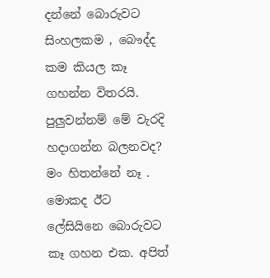දන්නේ බොරුවට සිංහලකම , බෞද්ද කම කියල කෑ ගහන්න විතරයි. පුලුවන්නම් මේ වැරදි හදාගන්න බලනවද? මං හිතන්නේ නෑ . මොකද ඊට ලේසියිනෙ බොරුවට කෑ ගහන එක. අපිත්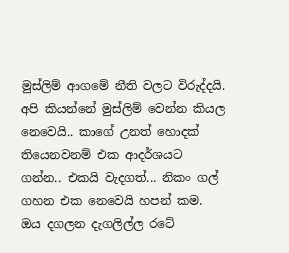මුස්ලිම් ආගමේ නීති වලට විරුද්දයි. අපි කියන්නේ මුස්ලිම් වෙන්න කියල නෙවෙයි.. කාගේ උනත් හොදක් තියෙනවනම් එක ආදර්ශයට ගන්න.. එකයි වැදගත්... නිකං ගල් ගහන එක නෙවෙයි හපන් කම. ඔය දගලන දැගලිල්ල රටේ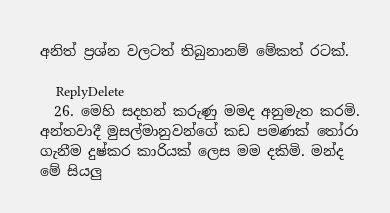අනිත් ප්‍රශ්න වලටත් තිබුනානම් මේකත් රටක්.

    ReplyDelete
  26. මෙහි සදහන් කරුණු මමද අනුමැත කරමි. අන්තවාදී මුසල්මානුවන්ගේ කඩ පමණක් තෝරා ගැනීම දුෂ්කර කාරියක් ලෙස මම දකිමි. මන්ද මේ සියලු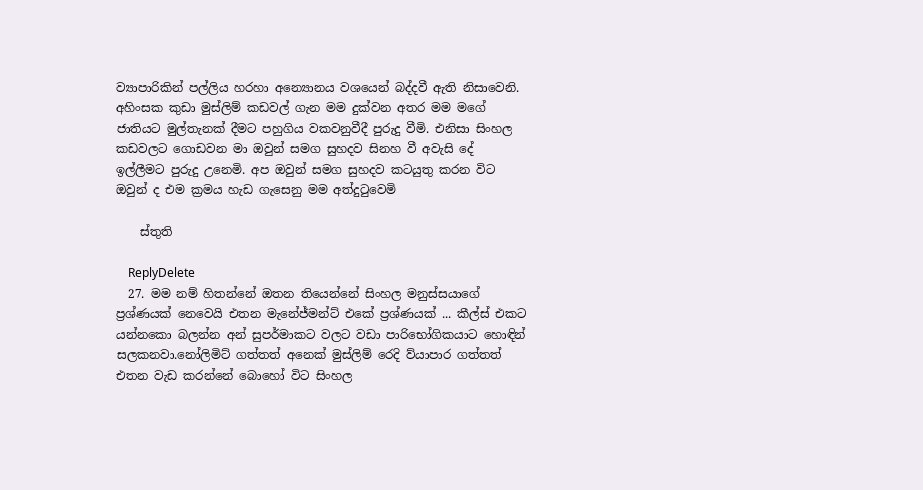ව්‍යාපාරිකින් පල්ලිය හරහා අන්‍යොනය වශයෙන් බද්දවී ඇති නිසාවෙනි. අහිංසක කුඩා මුස්ලිම් කඩවල් ගැන මම දුක්වන අතර මම මගේ ජාතියට මුල්තැනක් දීමට පහුගිය වකවනුවීදී පුරුදු වීමි. එනිසා සිංහල කඩවලට ගොඩවන මා ඔවුන් සමග සුහදව සිනහ වී අවැසි දේ ඉල්ලීමට පුරුදු උනෙමි. අප ඔවුන් සමග සුහදව කටයුතු කරන විට ඔවුන් ද එම ක්‍රමය හැඩ ගැසෙනු මම අත්දුටුවෙමි

    ස්තුති

    ReplyDelete
  27. මම නම් හිතන්නේ ඔතන තියෙන්නේ සිංහල මනුස්සයාගේ ප්‍රශ්ණයක් නෙවෙයි එතන මැනේජ්මන්ට් එකේ ප්‍රශ්ණයක් ... කීල්ස් එකට යන්නකො බලන්න අන් සුපර්මාකට වලට වඩා පාරිභෝගිකයාට හොඳින් සලකනවා.නෝලිමිට් ගත්තත් අනෙක් මුස්ලිම් රෙදි ව්යාපාර ගත්තත් එතන වැඩ කරන්නේ බොහෝ විට සිංහල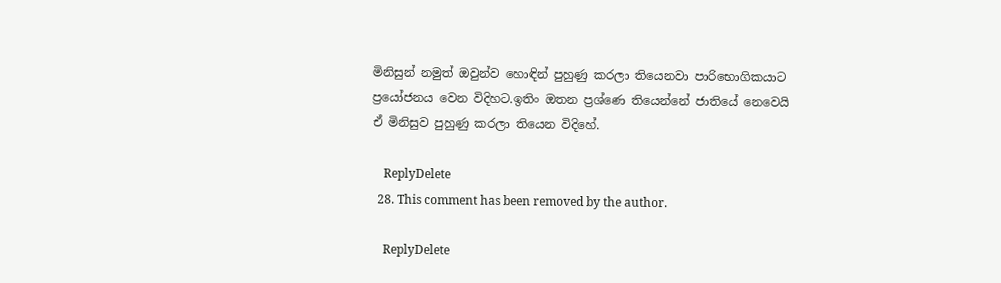මිනිසුන් නමුත් ඔවුන්ව හොඳින් පුහුණු කරලා තියෙනවා පාරිභොගිකයාට ප්‍රයෝජනය වෙන විදිහට.ඉතිං ඔතන ප්‍රශ්ණෙ තියෙන්නේ ජාතියේ නෙවෙයි ඒ මිනිසුව පුහුණු කරලා තියෙන විදිහේ.

    ReplyDelete
  28. This comment has been removed by the author.

    ReplyDelete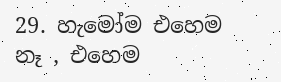29. හැමෝම එහෙම නෑ , එහෙම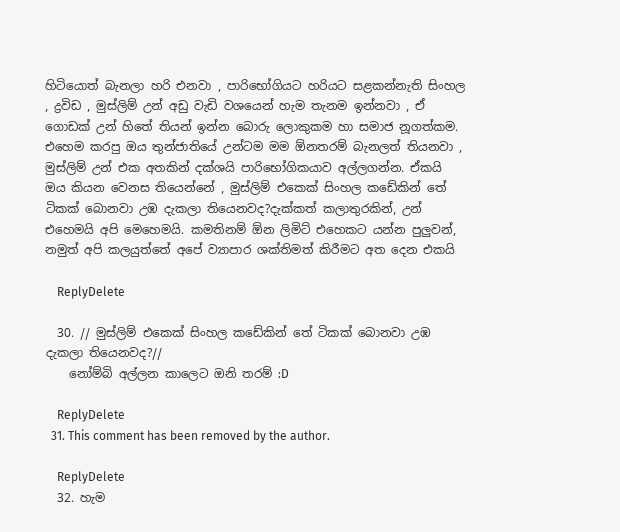හිටියොත් බැනලා හරි එනවා , පාරිභෝගියට හරියට සළකන්නැති සිංහල , ද්‍රවිඩ , මුස්ලිම් උන් අඩු වැඩි වශයෙන් හැම තැනම ඉන්නවා , ඒ ගොඩක් උන් හිතේ තියන් ඉන්න බොරු ලොකුකම හා සමාජ නූගත්කම. එහෙම කරපු ඔය තුන්ජාතියේ උන්ටම මම ඕනතරම් බැනලත් තියනවා , මුස්ලිම් උන් එක අතකින් දක්ශයි පාරිභෝගිකයාව අල්ලගන්න. ඒකයි ඔය කියන වෙනස තියෙන්නේ , මුස්ලිම් එකෙක් සිංහල කඩේකින් තේ ටිකක් බොනවා උඹ දැකලා තියෙනවද?දැක්කත් කලාතුරකින්, උන් එහෙමයි අපි මෙහෙමයි. කමතිනම් ඕන ලිමිට් එහෙකට යන්න පුලුවන්, නමුත් අපි කලයුත්තේ අපේ ව්‍යාපාර ශක්තිමත් කිරීමට අත දෙන එකයි

    ReplyDelete

  30. // මුස්ලිම් එකෙක් සිංහල කඩේකින් තේ ටිකක් බොනවා උඹ දැකලා තියෙනවද?//
    නෝම්බි අල්ලන කාලෙට ඔනි තරම් :D

    ReplyDelete
  31. This comment has been removed by the author.

    ReplyDelete
  32. හැම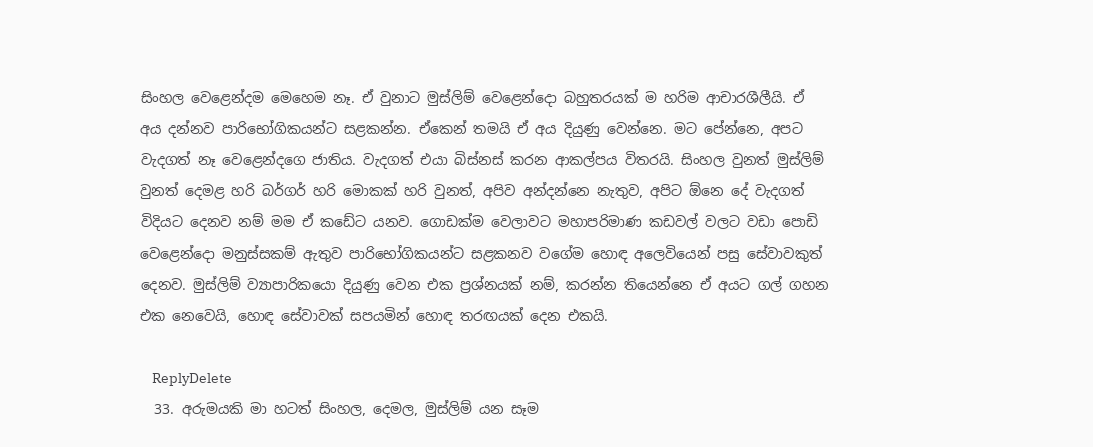සිංහල වෙළෙන්දම මෙහෙම නෑ. ඒ වුනාට මුස්ලිම් වෙළෙන්දො බහුතරයක් ම හරිම ආචාරශීලීයි. ඒ අය දන්නව පාරිභෝගිකයන්ට සළකන්න. ඒකෙන් තමයි ඒ අය දියුණු වෙන්නෙ. මට පේන්නෙ, අපට වැදගත් නෑ වෙළෙන්දගෙ ජාතිය. වැදගත් එයා බිස්නස් කරන ආකල්පය විතරයි. සිංහල වුනත් මුස්ලිම් වුනත් දෙමළ හරි බර්ගර් හරි මොකක් හරි වුනත්, අපිව අන්දන්නෙ නැතුව, අපිට ඕනෙ දේ වැදගත් විදියට දෙනව නම් මම ඒ කඩේට යනව. ගොඩක්ම වෙලාවට මහාපරිමාණ කඩවල් වලට වඩා පොඩි වෙළෙන්දො මනුස්සකම් ඇතුව පාරිභෝගිකයන්ට සළකනව වගේම හොඳ අලෙවියෙන් පසු සේවාවකුත් දෙනව. මුස්ලිම් ව්‍යාපාරිකයො දියුණු වෙන එක ප්‍රශ්නයක් නම්, කරන්න තියෙන්නෙ ඒ අයට ගල් ගහන එක නෙවෙයි, හොඳ සේවාවක් සපයමින් හොඳ තරඟයක් දෙන එකයි.

    ReplyDelete
  33. අරුමයකි මා හටත් සිංහල, දෙමල, මුස්ලිම් යන සෑම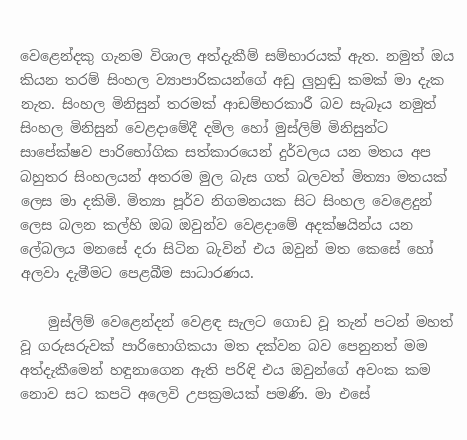වෙළෙන්දකු ගැනම විශාල අත්දැකීම් සම්භාරයක් ඇත. නමුත් ඔය කියන තරම් සිංහල ව්‍යාපාරිකයන්ගේ අඩු ලුහුඬු කමක් මා දැක නැත. සිංහල මිනිසුන් තරමක් ආඩම්භරකාරී බව සැබෑය නමුත් සිංහල මිනිසුන් වෙළදාමේදී දමිල හෝ මුස්ලිම් මිනිසුන්ට සාපේක්ෂව පාරිභෝගික සත්කාරයෙන් දුර්වලය යන මතය අප බහුතර සිංහලයන් අතරම මුල බැස ගත් බලවත් මිත්‍යා මතයක් ලෙස මා දකිමි. මිත්‍යා පූර්ව නිගමනයක සිට සිංහල වෙළෙදුන් ලෙස බලන කල්හි ඔබ ඔවුන්ව වෙළදාමේ අදක්ෂයින්ය යන ලේබලය මනසේ දරා සිටින බැවින් එය ඔවුන් මත කෙසේ හෝ අලවා දැමීමට පෙළබීම සාධාරණය.

    මුස්ලිම් වෙළෙන්දන් වෙළඳ සැලට ගොඩ වූ තැන් පටන් මහත් වූ ගරුසරුවක් පාරිභොගිකයා මත දක්වන බව පෙනුනත් මම අත්දැකීමෙන් හඳුනාගෙන ඇති පරිඳි එය ඔවුන්ගේ අවංක කම නොව සට කපටි අලෙවි උපක්‍රමයක් පමණි. මා එසේ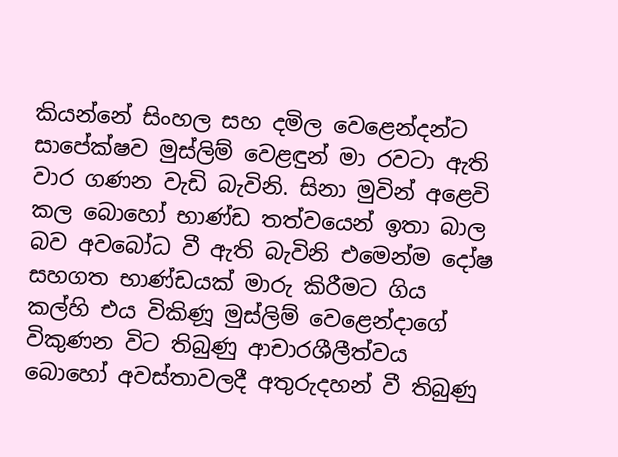කියන්නේ සිංහල සහ දමිල වෙළෙන්දන්ට සාපේක්ෂව මුස්ලිම් වෙළඳුන් මා රවටා ඇති වාර ගණන වැඩි බැවිනි. සිනා මුවින් අළෙවි කල බොහෝ භාණ්ඩ තත්වයෙන් ඉතා බාල බව අවබෝධ වී ඇති බැවිනි එමෙන්ම දෝෂ සහගත භාණ්ඩයක් මාරු කිරීමට ගිය කල්හි එය විකිණූ මුස්ලිම් වෙළෙන්දාගේ විකුණන විට තිබුණු ආචාරශීලීත්වය බොහෝ අවස්තාවලදී අතුරුදහන් වී තිබුණු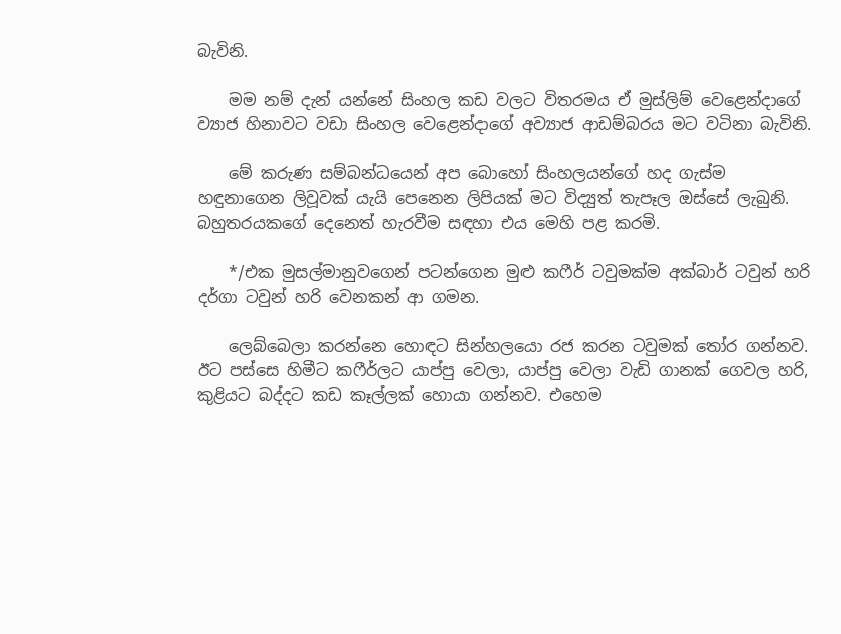බැවිනි.

    මම නම් දැන් යන්නේ සිංහල කඩ වලට විතරමය ඒ මුස්ලිම් වෙළෙන්දාගේ ව්‍යාජ හිනාවට වඩා සිංහල වෙළෙන්දාගේ අව්‍යාජ ආඩම්බරය මට වටිනා බැවිනි.

    මේ කරුණ සම්බන්ධයෙන් අප බොහෝ සිංහලයන්ගේ හද ගැස්ම හඳුනාගෙන ලිවූවක් යැයි පෙනෙන ලිපියක් මට විද්‍යුත් තැපෑල ඔස්සේ ලැබුනි. බහුතරයකගේ දෙනෙත් හැරවීම සඳහා එය මෙහි පළ කරමි.

    */එක මුසල්මානුවගෙන් පටන්ගෙන මුළු කෆීර් ටවුමක්ම අක්බාර් ටවුන් හරි දර්ගා ටවුන් හරි වෙනකන් ආ ගමන.

    ලෙබ්බෙලා කරන්නෙ හොඳට සින්හලයො රජ කරන ටවුමක් තෝර ගන්නව. ඊට පස්සෙ හිමීට කෆීර්ලට යාප්පු වෙලා, යාප්පු වෙලා වැඩි ගානක් ගෙවල හරි, කුළියට බද්දට කඩ කෑල්ලක් හොයා ගන්නව. එහෙම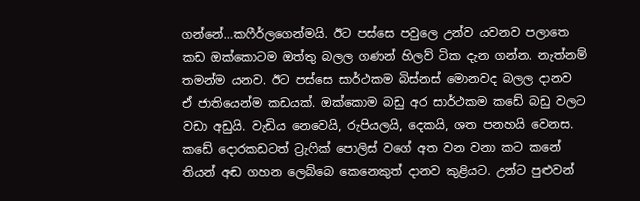ගන්නේ…කෆීර්ලගෙන්මයි. ඊට පස්සෙ පවුලෙ උන්ව යවනව පලාතෙ කඩ ඔක්කොටම ඔත්තු බලල ගණන් හිලව් ටික දැන ගන්න. නැත්නම් තමන්ම යනව. ඊට පස්සෙ සාර්ථකම බිස්නස් මොනවද බලල දානව ඒ ජාතියෙන්ම කඩයක්. ඔක්කොම බඩු අර සාර්ථකම කඩේ බඩු වලට වඩා අඩුයි. වැඩිය නෙවෙයි, රුපියලයි, දෙකයි, ශත පනහයි වෙනස. කඩේ දොරකඩටත් ට්‍රැෆික් පොලිස් වගේ අත වන වනා කට කනේ තියන් අඬ ගහන ලෙබ්බෙ කෙනෙකුත් දානව කුළියට. උන්ට පුළුවන්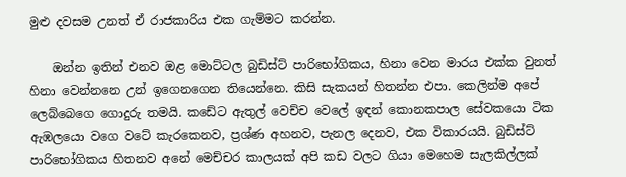මුළු දවසම උනත් ඒ රාජකාරිය එක ගැම්මට කරන්න.

    ඔන්න ඉතින් එනව ඔළ මොට්ටල බුඩිස්ට් පාරිභෝගිකය, හිනා වෙන මාරය එක්ක වුනත් හිනා වෙන්නනෙ උන් ඉගෙනගෙන තියෙන්නෙ. කිසි සැකයන් හිතන්න එපා. කෙලින්ම අපේ ලෙබ්බෙගෙ ගොදුරු තමයි. කඩේට ඇතුල් වෙච්ච වෙලේ ඉඳන් කොනකපාල සේවකයො ටික ඇඹලයො වගෙ වටේ කැරකෙනව, ප්‍රශ්ණ අහනව, පැනල දෙනව, එක විකාරයයි. බුඩිස්ට් පාරිභෝගිකය හිතනව අනේ මෙච්චර කාලයක් අපි කඩ වලට ගියා මෙහෙම සැලකිල්ලක්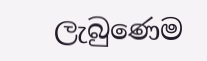ලැබුණෙම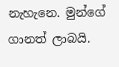නැහැනෙ. මුන්ගේ ගානත් ලාබයි.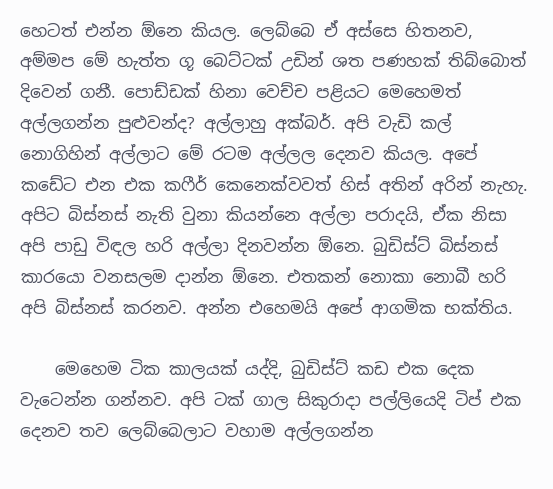හෙටත් එන්න ඕනෙ කියල. ලෙබ්බෙ ඒ අස්සෙ හිතනව, අම්මප මේ හැත්ත ගූ බෙට්ටක් උඩින් ශත පණහක් තිබ්බොත් දිවෙන් ගනී. පොඩ්ඩක් හිනා වෙච්ච පළියට මෙහෙමත් අල්ලගන්න පුළුවන්ද? අල්ලාහු අක්බර්. අපි වැඩි කල් නොගිහින් අල්ලාට මේ රටම අල්ලල දෙනව කියල. අපේ කඩේට එන එක කෆීර් කෙනෙක්වවත් හිස් අතින් අරින් නැහැ. අපිට බිස්නස් නැති වුනා කියන්නෙ අල්ලා පරාදයි, ඒක නිසා අපි පාඩු විඳල හරි අල්ලා දිනවන්න ඕනෙ. බුඩිස්ට් බිස්නස් කාරයො වනසලම දාන්න ඕනෙ. එතකන් නොකා නොබී හරි අපි බිස්නස් කරනව. අන්න එහෙමයි අපේ ආගමික භක්තිය.

    මෙහෙම ටික කාලයක් යද්දි, බුඩිස්ට් කඩ එක දෙක වැටෙන්න ගන්නව. අපි ටක් ගාල සිකුරාදා පල්ලියෙදි ටිප් එක දෙනව තව ලෙබ්බෙලාට වහාම අල්ලගන්න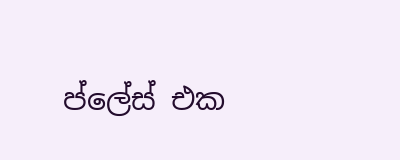ප්ලේස් එක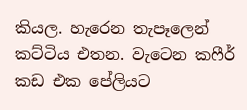කියල. හැරෙන තැපෑලෙන් කට්ටිය එතන. වැටෙන කෆීර් කඩ එක පේලියට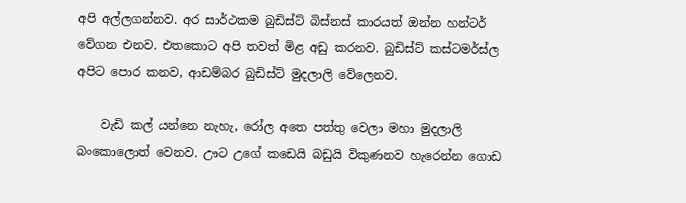අපි අල්ලගන්නව. අර සාර්ථකම බුඩිස්ට් බිස්නස් කාරයත් ඔන්න හන්ටර් වේගන එනව. එතකොට අපි තවත් මිළ අඩු කරනව. බුඩිස්ට් කස්ටමර්ස්ල අපිට පොර කනව, ආඩම්බර බුඩිස්ට් මුදලාලි වේලෙනව.

    වැඩි කල් යන්නෙ නැහැ, රෝල අතෙ පත්තු වෙලා මහා මුදලාලි බංකොලොත් වෙනව. ඌට උගේ කඩෙයි බඩුයි විකුණනව හැරෙන්න ගොඩ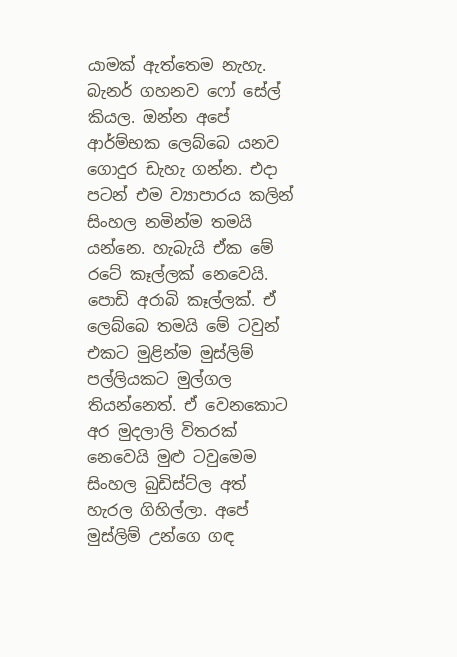යාමක් ඇත්තෙම නැහැ. බැනර් ගහනව ෆෝ සේල් කියල. ඔන්න අපේ ආර්ම්භක ලෙබ්බෙ යනව ගොදුර ඩැහැ ගන්න. එදා පටන් එම ව්‍යාපාරය කලින් සිංහල නමින්ම තමයි යන්නෙ. හැබැයි ඒක මේ රටේ කෑල්ලක් නෙවෙයි. පොඩි අරාබි කෑල්ලක්. ඒ ලෙබ්බෙ තමයි මේ ටවුන් එකට මුළින්ම මුස්ලිම් පල්ලියකට මුල්ගල තියන්නෙත්. ඒ වෙනකොට අර මුදලාලි විතරක් නෙවෙයි මුළු ටවුමෙම සිංහල බුඩිස්ට්ල අත් හැරල ගිහිල්ලා. අපේ මුස්ලිම් උන්ගෙ ගඳ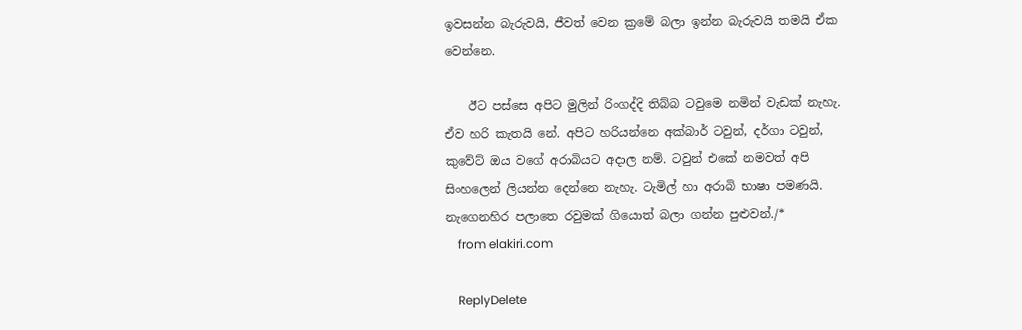ඉවසන්න බැරුවයි, ජීවත් වෙන ක්‍රමේ බලා ඉන්න බැරුවයි තමයි ඒක වෙන්නෙ.

    ඊට පස්සෙ අපිට මුලින් රිංගද්දි තිබ්බ ටවුමෙ නමින් වැඩක් නැහැ. ඒව හරි කැතයි නේ. අපිට හරියන්නෙ අක්බාර් ටවුන්, දර්ගා ටවුන්, කුවේට් ඔය වගේ අරාබියට අදාල නම්. ටවුන් එකේ නමවත් අපි සිංහලෙන් ලියන්න දෙන්නෙ නැහැ. ටැමිල් හා අරාබි භාෂා පමණයි. නැගෙනහිර පලාතෙ රවුමක් ගියොත් බලා ගන්න පුළුවන්./*
    from elakiri.com

    ReplyDelete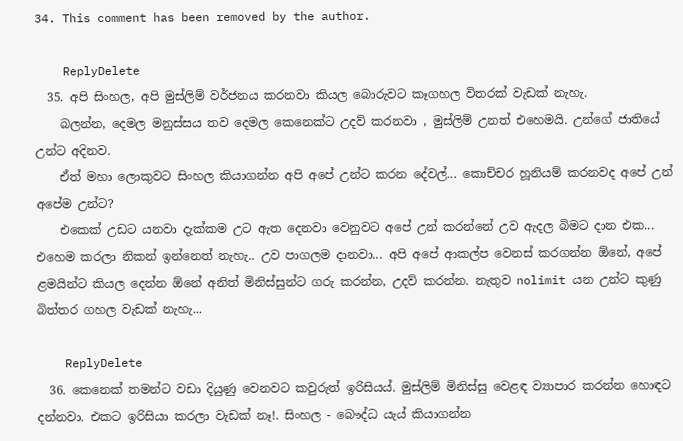34. This comment has been removed by the author.

    ReplyDelete
  35. අපි සිංහල, අපි මුස්ලිම් වර්ජනය කරනවා කියල බොරුවට කෑගහල විතරක් වැඩක් නැහැ.
    බලන්න, දෙමල මනුස්සය තව දෙමල කෙනෙක්ට උදව් කරනවා , මුස්ලිම් උනත් එහෙමයි. උන්ගේ ජාතියේ උන්ට අදිනව.
    ඒත් මහා ලොකුවට සිංහල කියාගන්න අපි අපේ උන්ට කරන දේවල්... කොච්චර හූනියම් කරනවද අපේ උන් අපේම උන්ට?
    එකෙක් උඩට යනවා දැක්කම උට ඇත දෙනවා වෙනුවට අපේ උන් කරන්නේ උව ඇදල බිමට දාන එක... එහෙම කරලා නිකන් ඉන්නෙත් නැහැ.. උව පාගලම දානවා... අපි අපේ ආකල්ප වෙනස් කරගන්න ඕනේ, අපේ ළමයින්ට කියල දෙන්න ඕනේ අනිත් මිනිස්සුන්ට ගරු කරන්න, උදව් කරන්න. නැතුව nolimit යන උන්ට කුණු බිත්තර ගහල වැඩක් නැහැ...

    ReplyDelete
  36. කෙනෙක් තමන්ට වඩා දියුණු වෙනවට කවුරුත් ඉරිසියය්. මුස්ලිම් මිනිස්සු වෙළඳ ව්‍යාපාර කරන්න හොඳට දන්නවා. එකට ඉරිසියා කරලා වැඩක් නෑ!. සිංහල - බෞද්ධ යැය් කියාගන්න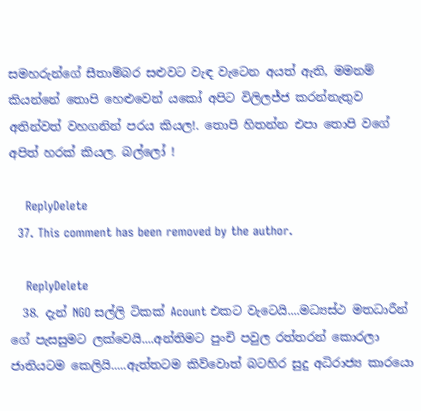සමහරුන්ගේ සීතාම්බර සළුවට වැඳ වැටෙන අයත් ඇති, මමනම් කියන්නේ තොපි හෙළුවෙන් යකෝ අපිට විලිලජ්ජ කරන්නැතුව අතින්වත් වහගනින් පරය කියල!. තොපි හිතන්න එපා තොපි වගේ අපිත් හරක් කියල. බල්ලෝ !

    ReplyDelete
  37. This comment has been removed by the author.

    ReplyDelete
  38. දැන් NGO සල්ලි ටිකක් Acount එකට වැටෙයි....මධ්‍යස්ථ මතධාරීන් ගේ පැසසුමට ලක්වෙයි....අන්තිමට පුංචි පවුල රත්තරන් කොරලා ජාතියටම කෙලියි.....ඇත්තටම කිව්වොත් බටහිර සුදු අධිරාජ්‍ය කාරයො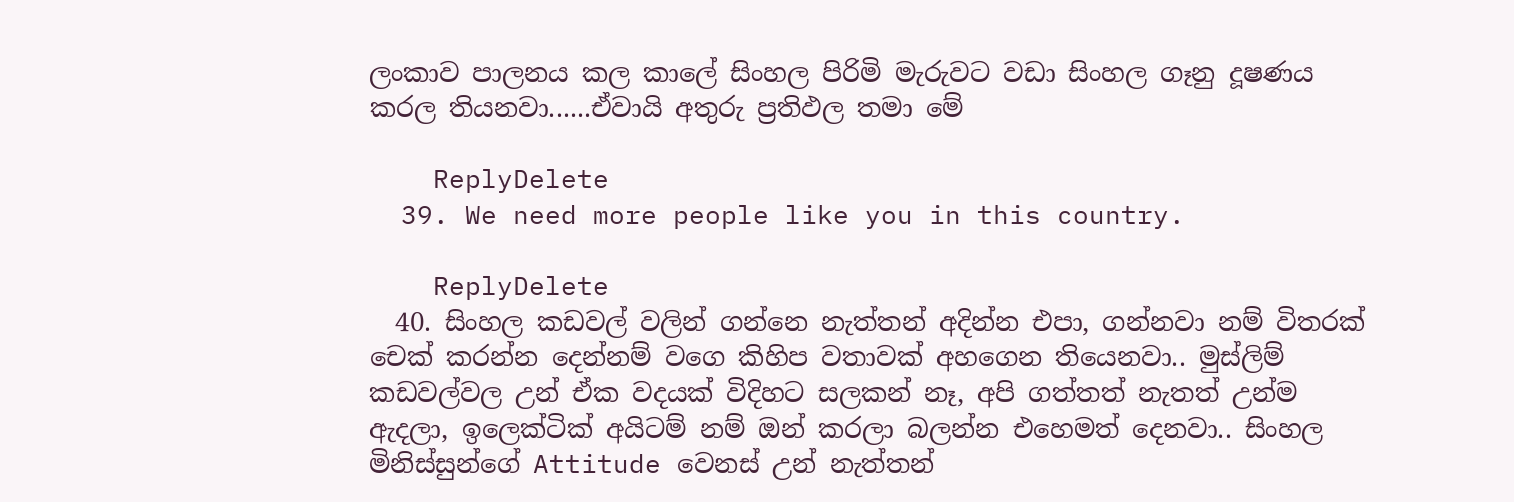ලංකාව පාලනය කල කාලේ සිංහල පිරිමි මැරුවට වඩා සිංහල ගෑනු දූෂණය කරල තියනවා......ඒවායි අතුරු ප්‍රතිඵල තමා මේ

    ReplyDelete
  39. We need more people like you in this country.

    ReplyDelete
  40. සිංහල කඩවල් වලින් ගන්නෙ නැත්තන් අදින්න එපා, ගන්නවා නම් විතරක් චෙක් කරන්න දෙන්නම් වගෙ කිහිප වතාවක් අහගෙන තියෙනවා.. මුස්ලිම් කඩවල්වල උන් ඒක වදයක් විදිහට සලකන් නෑ, අපි ගත්තත් නැතත් උන්ම ඇදලා, ඉලෙක්ටික් අයිටම් නම් ඔන් කරලා බලන්න එහෙමත් දෙනවා.. සිංහල මිනිස්සුන්ගේ Attitude වෙනස් උන් නැත්තන්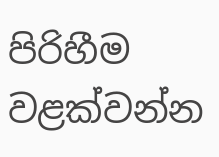පිරිහීම වළක්වන්න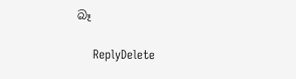බෑ

    ReplyDelete